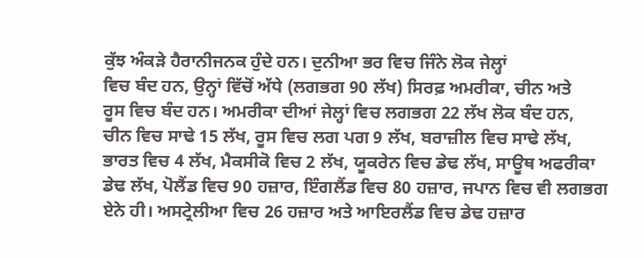ਕੁੱਝ ਅੰਕੜੇ ਹੈਰਾਨੀਜਨਕ ਹੁੰਦੇ ਹਨ। ਦੁਨੀਆ ਭਰ ਵਿਚ ਜਿੰਨੇ ਲੋਕ ਜੇਲ੍ਹਾਂ
ਵਿਚ ਬੰਦ ਹਨ, ਉਨ੍ਹਾਂ ਵਿੱਚੋਂ ਅੱਧੇ (ਲਗਭਗ 90 ਲੱਖ) ਸਿਰਫ਼ ਅਮਰੀਕਾ, ਚੀਨ ਅਤੇ
ਰੂਸ ਵਿਚ ਬੰਦ ਹਨ। ਅਮਰੀਕਾ ਦੀਆਂ ਜੇਲ੍ਹਾਂ ਵਿਚ ਲਗਭਗ 22 ਲੱਖ ਲੋਕ ਬੰਦ ਹਨ,
ਚੀਨ ਵਿਚ ਸਾਢੇ 15 ਲੱਖ, ਰੂਸ ਵਿਚ ਲਗ ਪਗ 9 ਲੱਖ, ਬਰਾਜ਼ੀਲ ਵਿਚ ਸਾਢੇ ਲੱਖ,
ਭਾਰਤ ਵਿਚ 4 ਲੱਖ, ਮੈਕਸੀਕੋ ਵਿਚ 2 ਲੱਖ, ਯੂਕਰੇਨ ਵਿਚ ਡੇਢ ਲੱਖ, ਸਾਊਥ ਅਫਰੀਕਾ
ਡੇਢ ਲੱਖ, ਪੋਲੈਂਡ ਵਿਚ 90 ਹਜ਼ਾਰ, ਇੰਗਲੈਂਡ ਵਿਚ 80 ਹਜ਼ਾਰ, ਜਪਾਨ ਵਿਚ ਵੀ ਲਗਭਗ
ਏਨੇ ਹੀ। ਅਸਟ੍ਰੇਲੀਆ ਵਿਚ 26 ਹਜ਼ਾਰ ਅਤੇ ਆਇਰਲੈਂਡ ਵਿਚ ਡੇਢ ਹਜ਼ਾਰ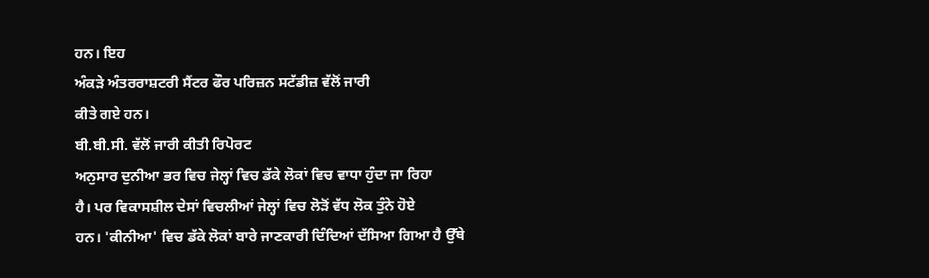ਹਨ। ਇਹ
ਅੰਕੜੇ ਅੰਤਰਰਾਸ਼ਟਰੀ ਸੈਂਟਰ ਫੌਰ ਪਰਿਜ਼ਨ ਸਟੱਡੀਜ਼ ਵੱਲੋਂ ਜਾਰੀ
ਕੀਤੇ ਗਏ ਹਨ।
ਬੀ.ਬੀ.ਸੀ. ਵੱਲੋਂ ਜਾਰੀ ਕੀਤੀ ਰਿਪੋਰਟ
ਅਨੁਸਾਰ ਦੁਨੀਆ ਭਰ ਵਿਚ ਜੇਲ੍ਹਾਂ ਵਿਚ ਡੱਕੇ ਲੋਕਾਂ ਵਿਚ ਵਾਧਾ ਹੁੰਦਾ ਜਾ ਰਿਹਾ
ਹੈ। ਪਰ ਵਿਕਾਸਸ਼ੀਲ ਦੇਸਾਂ ਵਿਚਲੀਆਂ ਜੇਲ੍ਹਾਂ ਵਿਚ ਲੋੜੋਂ ਵੱਧ ਲੋਕ ਤੁੰਨੇ ਹੋਏ
ਹਨ। 'ਕੀਨੀਆ' ਵਿਚ ਡੱਕੇ ਲੋਕਾਂ ਬਾਰੇ ਜਾਣਕਾਰੀ ਦਿੰਦਿਆਂ ਦੱਸਿਆ ਗਿਆ ਹੈ ਉੱਥੇ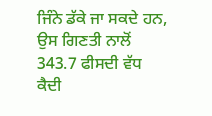ਜਿੰਨੇ ਡੱਕੇ ਜਾ ਸਕਦੇ ਹਨ, ਉਸ ਗਿਣਤੀ ਨਾਲੋਂ 343.7 ਫੀਸਦੀ ਵੱਧ ਕੈਦੀ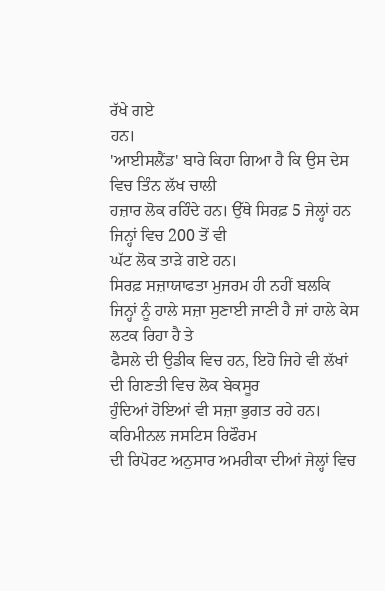ਰੱਖੇ ਗਏ
ਹਨ।
'ਆਈਸਲੈਂਡ' ਬਾਰੇ ਕਿਹਾ ਗਿਆ ਹੈ ਕਿ ਉਸ ਦੇਸ ਵਿਚ ਤਿੰਨ ਲੱਖ ਚਾਲੀ
ਹਜ਼ਾਰ ਲੋਕ ਰਹਿੰਦੇ ਹਨ। ਉੱਥੇ ਸਿਰਫ਼ 5 ਜੇਲ੍ਹਾਂ ਹਨ ਜਿਨ੍ਹਾਂ ਵਿਚ 200 ਤੋਂ ਵੀ
ਘੱਟ ਲੋਕ ਤਾੜੇ ਗਏ ਹਨ।
ਸਿਰਫ਼ ਸਜ਼ਾਯਾਫਤਾ ਮੁਜਰਮ ਹੀ ਨਹੀਂ ਬਲਕਿ
ਜਿਨ੍ਹਾਂ ਨੂੰ ਹਾਲੇ ਸਜ਼ਾ ਸੁਣਾਈ ਜਾਣੀ ਹੈ ਜਾਂ ਹਾਲੇ ਕੇਸ ਲਟਕ ਰਿਹਾ ਹੈ ਤੇ
ਫੈਸਲੇ ਦੀ ਉਡੀਕ ਵਿਚ ਹਨ, ਇਹੋ ਜਿਹੇ ਵੀ ਲੱਖਾਂ ਦੀ ਗਿਣਤੀ ਵਿਚ ਲੋਕ ਬੇਕਸੂਰ
ਹੁੰਦਿਆਂ ਹੋਇਆਂ ਵੀ ਸਜ਼ਾ ਭੁਗਤ ਰਹੇ ਹਨ।
ਕਰਿਮੀਨਲ ਜਸਟਿਸ ਰਿਫੌਰਮ
ਦੀ ਰਿਪੋਰਟ ਅਨੁਸਾਰ ਅਮਰੀਕਾ ਦੀਆਂ ਜੇਲ੍ਹਾਂ ਵਿਚ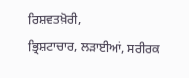ਰਿਸ਼ਵਤਖ਼ੋਰੀ,
ਭ੍ਰਿਸ਼ਟਾਚਾਰ, ਲੜਾਈਆਂ, ਸਰੀਰਕ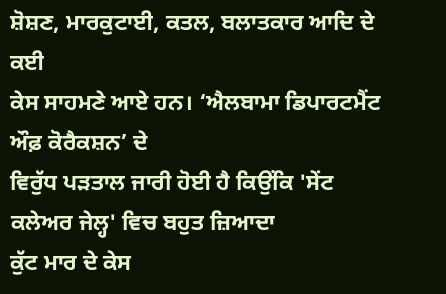ਸ਼ੋਸ਼ਣ, ਮਾਰਕੁਟਾਈ, ਕਤਲ, ਬਲਾਤਕਾਰ ਆਦਿ ਦੇ ਕਈ
ਕੇਸ ਸਾਹਮਣੇ ਆਏ ਹਨ। ‘ਐਲਬਾਮਾ ਡਿਪਾਰਟਮੈਂਟ ਔਫ਼ ਕੋਰੈਕਸ਼ਨ’ ਦੇ
ਵਿਰੁੱਧ ਪੜਤਾਲ ਜਾਰੀ ਹੋਈ ਹੈ ਕਿਉਂਕਿ 'ਸੇਂਟ ਕਲੇਅਰ ਜੇਲ੍ਹ' ਵਿਚ ਬਹੁਤ ਜ਼ਿਆਦਾ
ਕੁੱਟ ਮਾਰ ਦੇ ਕੇਸ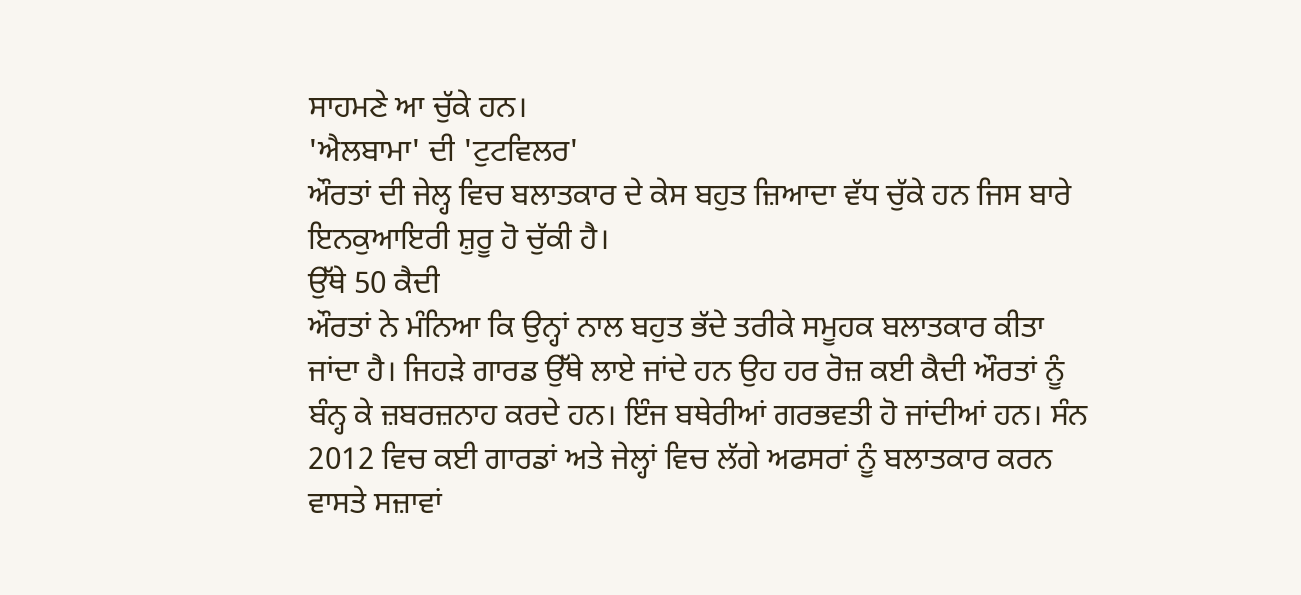ਸਾਹਮਣੇ ਆ ਚੁੱਕੇ ਹਨ।
'ਐਲਬਾਮਾ' ਦੀ 'ਟੁਟਵਿਲਰ'
ਔਰਤਾਂ ਦੀ ਜੇਲ੍ਹ ਵਿਚ ਬਲਾਤਕਾਰ ਦੇ ਕੇਸ ਬਹੁਤ ਜ਼ਿਆਦਾ ਵੱਧ ਚੁੱਕੇ ਹਨ ਜਿਸ ਬਾਰੇ
ਇਨਕੁਆਇਰੀ ਸ਼ੁਰੂ ਹੋ ਚੁੱਕੀ ਹੈ।
ਉੱਥੇ 50 ਕੈਦੀ
ਔਰਤਾਂ ਨੇ ਮੰਨਿਆ ਕਿ ਉਨ੍ਹਾਂ ਨਾਲ ਬਹੁਤ ਭੱਦੇ ਤਰੀਕੇ ਸਮੂਹਕ ਬਲਾਤਕਾਰ ਕੀਤਾ
ਜਾਂਦਾ ਹੈ। ਜਿਹੜੇ ਗਾਰਡ ਉੱਥੇ ਲਾਏ ਜਾਂਦੇ ਹਨ ਉਹ ਹਰ ਰੋਜ਼ ਕਈ ਕੈਦੀ ਔਰਤਾਂ ਨੂੰ
ਬੰਨ੍ਹ ਕੇ ਜ਼ਬਰਜ਼ਨਾਹ ਕਰਦੇ ਹਨ। ਇੰਜ ਬਥੇਰੀਆਂ ਗਰਭਵਤੀ ਹੋ ਜਾਂਦੀਆਂ ਹਨ। ਸੰਨ
2012 ਵਿਚ ਕਈ ਗਾਰਡਾਂ ਅਤੇ ਜੇਲ੍ਹਾਂ ਵਿਚ ਲੱਗੇ ਅਫਸਰਾਂ ਨੂੰ ਬਲਾਤਕਾਰ ਕਰਨ
ਵਾਸਤੇ ਸਜ਼ਾਵਾਂ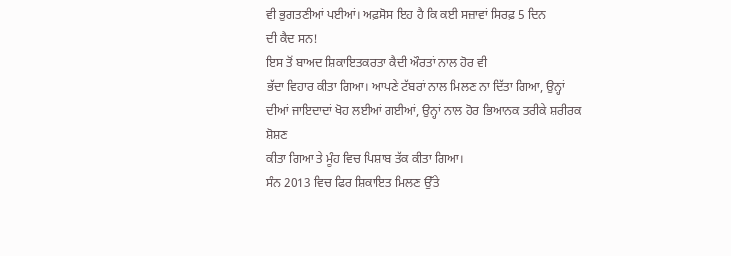ਵੀ ਭੁਗਤਣੀਆਂ ਪਈਆਂ। ਅਫ਼ਸੋਸ ਇਹ ਹੈ ਕਿ ਕਈ ਸਜ਼ਾਵਾਂ ਸਿਰਫ਼ 5 ਦਿਨ
ਦੀ ਕੈਦ ਸਨ!
ਇਸ ਤੋਂ ਬਾਅਦ ਸ਼ਿਕਾਇਤਕਰਤਾ ਕੈਦੀ ਔਰਤਾਂ ਨਾਲ ਹੋਰ ਵੀ
ਭੱਦਾ ਵਿਹਾਰ ਕੀਤਾ ਗਿਆ। ਆਪਣੇ ਟੱਬਰਾਂ ਨਾਲ ਮਿਲਣ ਨਾ ਦਿੱਤਾ ਗਿਆ, ਉਨ੍ਹਾਂ
ਦੀਆਂ ਜਾਇਦਾਦਾਂ ਖੋਹ ਲਈਆਂ ਗਈਆਂ, ਉਨ੍ਹਾਂ ਨਾਲ ਹੋਰ ਭਿਆਨਕ ਤਰੀਕੇ ਸ਼ਰੀਰਕ ਸ਼ੋਸ਼ਣ
ਕੀਤਾ ਗਿਆ ਤੇ ਮੂੰਹ ਵਿਚ ਪਿਸ਼ਾਬ ਤੱਕ ਕੀਤਾ ਗਿਆ।
ਸੰਨ 2013 ਵਿਚ ਫਿਰ ਸ਼ਿਕਾਇਤ ਮਿਲਣ ਉੱਤੇ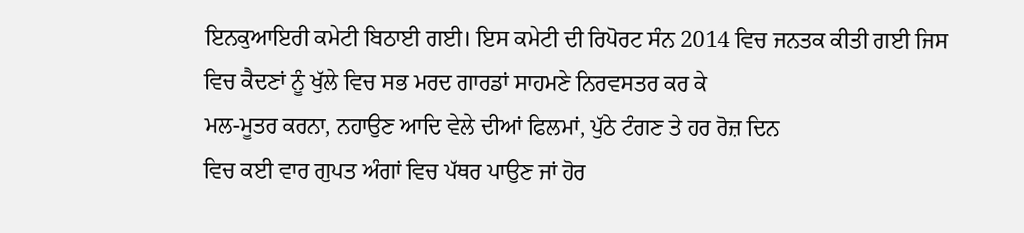ਇਨਕੁਆਇਰੀ ਕਮੇਟੀ ਬਿਠਾਈ ਗਈ। ਇਸ ਕਮੇਟੀ ਦੀ ਰਿਪੋਰਟ ਸੰਨ 2014 ਵਿਚ ਜਨਤਕ ਕੀਤੀ ਗਈ ਜਿਸ
ਵਿਚ ਕੈਦਣਾਂ ਨੂੰ ਖੁੱਲੇ ਵਿਚ ਸਭ ਮਰਦ ਗਾਰਡਾਂ ਸਾਹਮਣੇ ਨਿਰਵਸਤਰ ਕਰ ਕੇ
ਮਲ-ਮੂਤਰ ਕਰਨਾ, ਨਹਾਉਣ ਆਦਿ ਵੇਲੇ ਦੀਆਂ ਫਿਲਮਾਂ, ਪੁੱਠੇ ਟੰਗਣ ਤੇ ਹਰ ਰੋਜ਼ ਦਿਨ
ਵਿਚ ਕਈ ਵਾਰ ਗੁਪਤ ਅੰਗਾਂ ਵਿਚ ਪੱਥਰ ਪਾਉਣ ਜਾਂ ਹੋਰ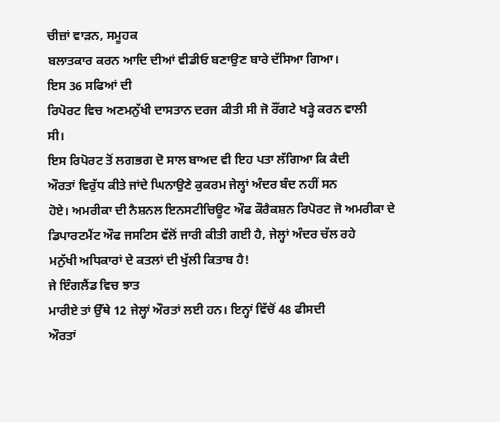ਚੀਜ਼ਾਂ ਵਾੜਨ, ਸਮੂਹਕ
ਬਲਾਤਕਾਰ ਕਰਨ ਆਦਿ ਦੀਆਂ ਵੀਡੀਓ ਬਣਾਉਣ ਬਾਰੇ ਦੱਸਿਆ ਗਿਆ।
ਇਸ 36 ਸਫਿਆਂ ਦੀ
ਰਿਪੋਰਟ ਵਿਚ ਅਣਮਨੁੱਖੀ ਦਾਸਤਾਨ ਦਰਜ ਕੀਤੀ ਸੀ ਜੋ ਰੌਂਗਟੇ ਖੜ੍ਹੇ ਕਰਨ ਵਾਲੀ
ਸੀ।
ਇਸ ਰਿਪੋਰਟ ਤੋਂ ਲਗਭਗ ਦੋ ਸਾਲ ਬਾਅਦ ਵੀ ਇਹ ਪਤਾ ਲੱਗਿਆ ਕਿ ਕੈਦੀ
ਔਰਤਾਂ ਵਿਰੁੱਧ ਕੀਤੇ ਜਾਂਦੇ ਘਿਨਾਉਣੇ ਕੁਕਰਮ ਜੇਲ੍ਹਾਂ ਅੰਦਰ ਬੰਦ ਨਹੀਂ ਸਨ
ਹੋਏ। ਅਮਰੀਕਾ ਦੀ ਨੈਸ਼ਨਲ ਇਨਸਟੀਚਿਊਟ ਔਫ ਕੌਰੈਕਸ਼ਨ ਰਿਪੋਰਟ ਜੋ ਅਮਰੀਕਾ ਦੇ
ਡਿਪਾਰਟਮੈਂਟ ਔਫ ਜਸਟਿਸ ਵੱਲੋਂ ਜਾਰੀ ਕੀਤੀ ਗਈ ਹੈ, ਜੇਲ੍ਹਾਂ ਅੰਦਰ ਚੱਲ ਰਹੇ
ਮਨੁੱਖੀ ਅਧਿਕਾਰਾਂ ਦੇ ਕਤਲਾਂ ਦੀ ਖੁੱਲੀ ਕਿਤਾਬ ਹੈ!
ਜੇ ਇੰਗਲੈਂਡ ਵਿਚ ਝਾਤ
ਮਾਰੀਏ ਤਾਂ ਉੱਥੇ 12 ਜੇਲ੍ਹਾਂ ਔਰਤਾਂ ਲਈ ਹਨ। ਇਨ੍ਹਾਂ ਵਿੱਚੋਂ 48 ਫੀਸਦੀ
ਔਰਤਾਂ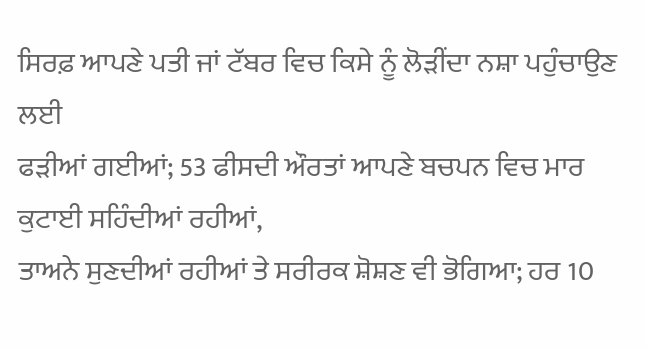ਸਿਰਫ਼ ਆਪਣੇ ਪਤੀ ਜਾਂ ਟੱਬਰ ਵਿਚ ਕਿਸੇ ਨੂੰ ਲੋੜੀਂਦਾ ਨਸ਼ਾ ਪਹੁੰਚਾਉਣ ਲਈ
ਫੜੀਆਂ ਗਈਆਂ; 53 ਫੀਸਦੀ ਔਰਤਾਂ ਆਪਣੇ ਬਚਪਨ ਵਿਚ ਮਾਰ ਕੁਟਾਈ ਸਹਿੰਦੀਆਂ ਰਹੀਆਂ,
ਤਾਅਨੇ ਸੁਣਦੀਆਂ ਰਹੀਆਂ ਤੇ ਸਰੀਰਕ ਸ਼ੋਸ਼ਣ ਵੀ ਭੋਗਿਆ; ਹਰ 10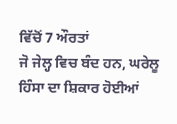ਵਿੱਚੋਂ 7 ਔਰਤਾਂ
ਜੋ ਜੇਲ੍ਹ ਵਿਚ ਬੰਦ ਹਨ, ਘਰੇਲੂ ਹਿੰਸਾ ਦਾ ਸ਼ਿਕਾਰ ਹੋਈਆਂ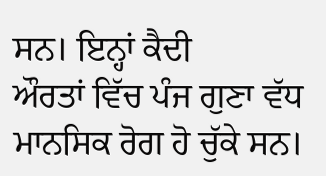ਸਨ। ਇਨ੍ਹਾਂ ਕੈਦੀ
ਔਰਤਾਂ ਵਿੱਚ ਪੰਜ ਗੁਣਾ ਵੱਧ ਮਾਨਸਿਕ ਰੋਗ ਹੋ ਚੁੱਕੇ ਸਨ।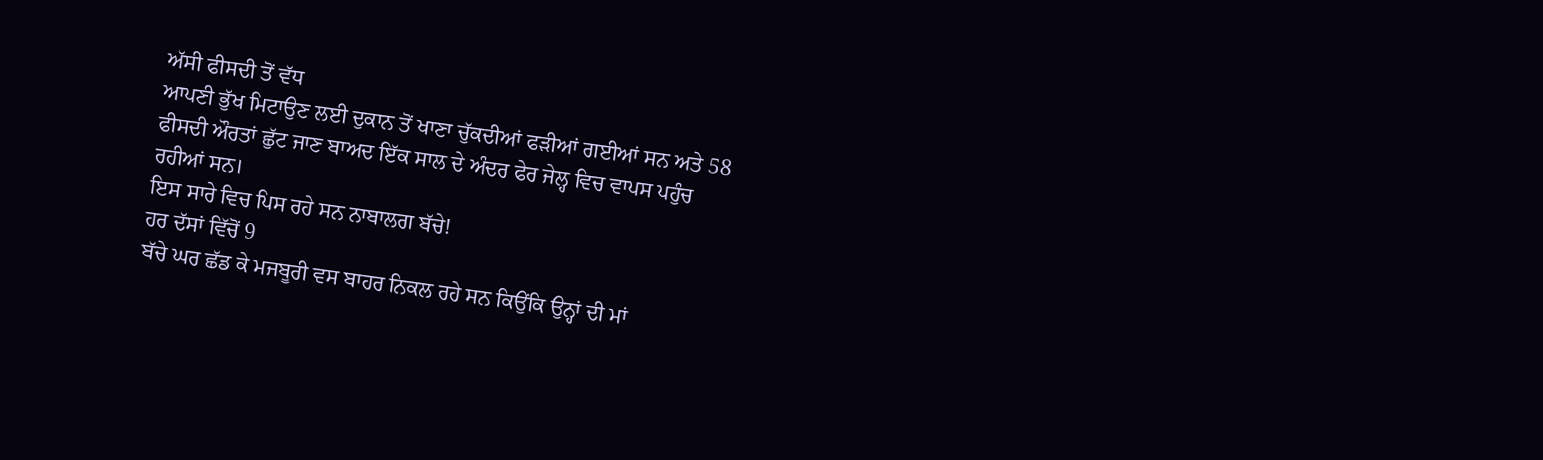ਅੱਸੀ ਫੀਸਦੀ ਤੋਂ ਵੱਧ
ਆਪਣੀ ਭੁੱਖ ਮਿਟਾਉਣ ਲਈ ਦੁਕਾਨ ਤੋਂ ਖਾਣਾ ਚੁੱਕਦੀਆਂ ਫੜੀਆਂ ਗਈਆਂ ਸਨ ਅਤੇ 58
ਫੀਸਦੀ ਔਰਤਾਂ ਛੁੱਟ ਜਾਣ ਬਾਅਦ ਇੱਕ ਸਾਲ ਦੇ ਅੰਦਰ ਫੇਰ ਜੇਲ੍ਹ ਵਿਚ ਵਾਪਸ ਪਹੁੰਚ
ਰਹੀਆਂ ਸਨ।
ਇਸ ਸਾਰੇ ਵਿਚ ਪਿਸ ਰਹੇ ਸਨ ਨਾਬਾਲਗ ਬੱਚੇ!
ਹਰ ਦੱਸਾਂ ਵਿੱਚੋਂ 9
ਬੱਚੇ ਘਰ ਛੱਡ ਕੇ ਮਜਬੂਰੀ ਵਸ ਬਾਹਰ ਨਿਕਲ ਰਹੇ ਸਨ ਕਿਉਂਕਿ ਉਨ੍ਹਾਂ ਦੀ ਮਾਂ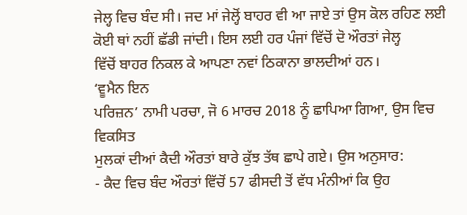ਜੇਲ੍ਹ ਵਿਚ ਬੰਦ ਸੀ। ਜਦ ਮਾਂ ਜੇਲ੍ਹੋਂ ਬਾਹਰ ਵੀ ਆ ਜਾਏ ਤਾਂ ਉਸ ਕੋਲ ਰਹਿਣ ਲਈ
ਕੋਈ ਥਾਂ ਨਹੀਂ ਛੱਡੀ ਜਾਂਦੀ। ਇਸ ਲਈ ਹਰ ਪੰਜਾਂ ਵਿੱਚੋਂ ਦੋ ਔਰਤਾਂ ਜੇਲ੍ਹ
ਵਿੱਚੋਂ ਬਾਹਰ ਨਿਕਲ ਕੇ ਆਪਣਾ ਨਵਾਂ ਠਿਕਾਨਾ ਭਾਲਦੀਆਂ ਹਨ।
‘ਵੂਮੈਨ ਇਨ
ਪਰਿਜ਼ਨ’ ਨਾਮੀ ਪਰਚਾ, ਜੋ 6 ਮਾਰਚ 2018 ਨੂੰ ਛਾਪਿਆ ਗਿਆ, ਉਸ ਵਿਚ ਵਿਕਸਿਤ
ਮੁਲਕਾਂ ਦੀਆਂ ਕੈਦੀ ਔਰਤਾਂ ਬਾਰੇ ਕੁੱਝ ਤੱਥ ਛਾਪੇ ਗਏ। ਉਸ ਅਨੁਸਾਰ:
- ਕੈਦ ਵਿਚ ਬੰਦ ਔਰਤਾਂ ਵਿੱਚੋਂ 57 ਫੀਸਦੀ ਤੋਂ ਵੱਧ ਮੰਨੀਆਂ ਕਿ ਉਹ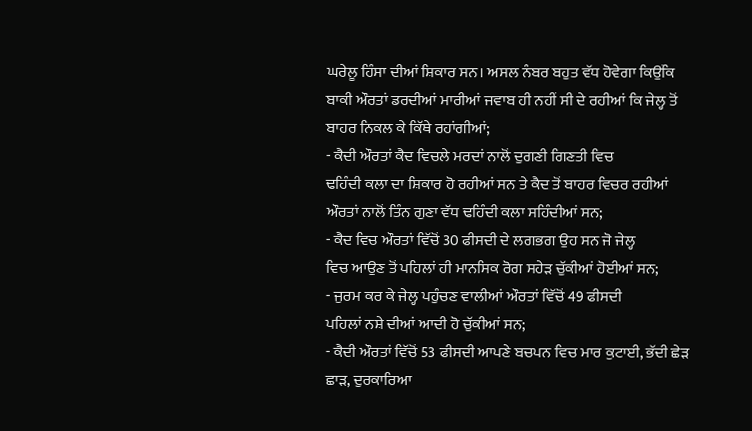ਘਰੇਲੂ ਹਿੰਸਾ ਦੀਆਂ ਸ਼ਿਕਾਰ ਸਨ। ਅਸਲ ਨੰਬਰ ਬਹੁਤ ਵੱਧ ਹੋਵੇਗਾ ਕਿਉਂਕਿ
ਬਾਕੀ ਔਰਤਾਂ ਡਰਦੀਆਂ ਮਾਰੀਆਂ ਜਵਾਬ ਹੀ ਨਹੀਂ ਸੀ ਦੇ ਰਹੀਆਂ ਕਿ ਜੇਲ੍ਹ ਤੋਂ
ਬਾਹਰ ਨਿਕਲ ਕੇ ਕਿੱਥੇ ਰਹਾਂਗੀਆਂ;
- ਕੈਦੀ ਔਰਤਾਂ ਕੈਦ ਵਿਚਲੇ ਮਰਦਾਂ ਨਾਲੋਂ ਦੁਗਣੀ ਗਿਣਤੀ ਵਿਚ
ਢਹਿੰਦੀ ਕਲਾ ਦਾ ਸ਼ਿਕਾਰ ਹੋ ਰਹੀਆਂ ਸਨ ਤੇ ਕੈਦ ਤੋਂ ਬਾਹਰ ਵਿਚਰ ਰਹੀਆਂ
ਔਰਤਾਂ ਨਾਲੋਂ ਤਿੰਨ ਗੁਣਾ ਵੱਧ ਢਹਿੰਦੀ ਕਲਾ ਸਹਿੰਦੀਆਂ ਸਨ;
- ਕੈਦ ਵਿਚ ਔਰਤਾਂ ਵਿੱਚੋਂ 30 ਫੀਸਦੀ ਦੇ ਲਗਭਗ ਉਹ ਸਨ ਜੋ ਜੇਲ੍ਹ
ਵਿਚ ਆਉਣ ਤੋਂ ਪਹਿਲਾਂ ਹੀ ਮਾਨਸਿਕ ਰੋਗ ਸਹੇੜ ਚੁੱਕੀਆਂ ਹੋਈਆਂ ਸਨ;
- ਜੁਰਮ ਕਰ ਕੇ ਜੇਲ੍ਹ ਪਹੁੰਚਣ ਵਾਲੀਆਂ ਔਰਤਾਂ ਵਿੱਚੋਂ 49 ਫੀਸਦੀ
ਪਹਿਲਾਂ ਨਸ਼ੇ ਦੀਆਂ ਆਦੀ ਹੋ ਚੁੱਕੀਆਂ ਸਨ;
- ਕੈਦੀ ਔਰਤਾਂ ਵਿੱਚੋਂ 53 ਫੀਸਦੀ ਆਪਣੇ ਬਚਪਨ ਵਿਚ ਮਾਰ ਕੁਟਾਈ, ਭੱਦੀ ਛੇੜ
ਛਾੜ, ਦੁਰਕਾਰਿਆ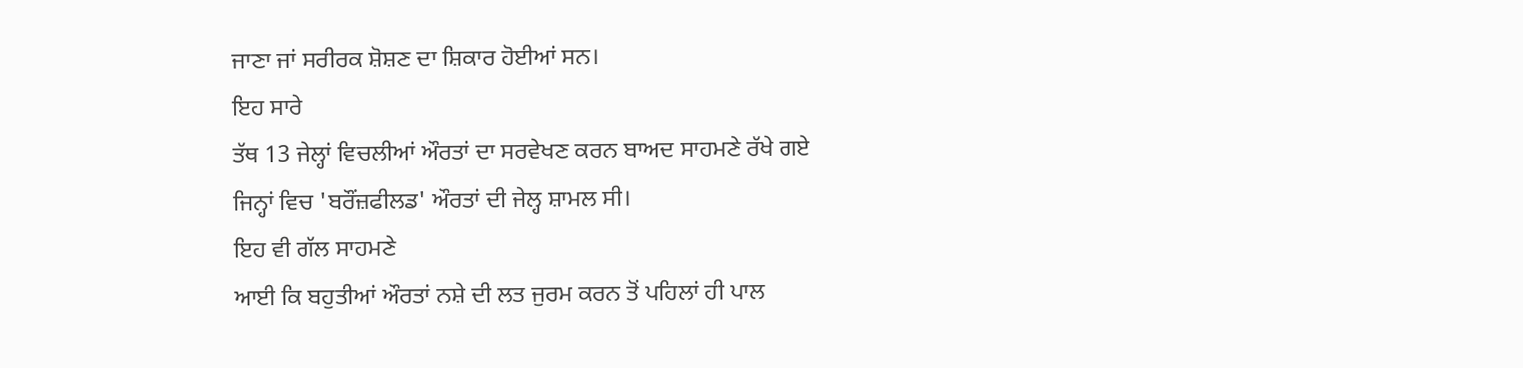ਜਾਣਾ ਜਾਂ ਸਰੀਰਕ ਸ਼ੋਸ਼ਣ ਦਾ ਸ਼ਿਕਾਰ ਹੋਈਆਂ ਸਨ।
ਇਹ ਸਾਰੇ
ਤੱਥ 13 ਜੇਲ੍ਹਾਂ ਵਿਚਲੀਆਂ ਔਰਤਾਂ ਦਾ ਸਰਵੇਖਣ ਕਰਨ ਬਾਅਦ ਸਾਹਮਣੇ ਰੱਖੇ ਗਏ
ਜਿਨ੍ਹਾਂ ਵਿਚ 'ਬਰੌਂਜ਼ਫੀਲਡ' ਔਰਤਾਂ ਦੀ ਜੇਲ੍ਹ ਸ਼ਾਮਲ ਸੀ।
ਇਹ ਵੀ ਗੱਲ ਸਾਹਮਣੇ
ਆਈ ਕਿ ਬਹੁਤੀਆਂ ਔਰਤਾਂ ਨਸ਼ੇ ਦੀ ਲਤ ਜੁਰਮ ਕਰਨ ਤੋਂ ਪਹਿਲਾਂ ਹੀ ਪਾਲ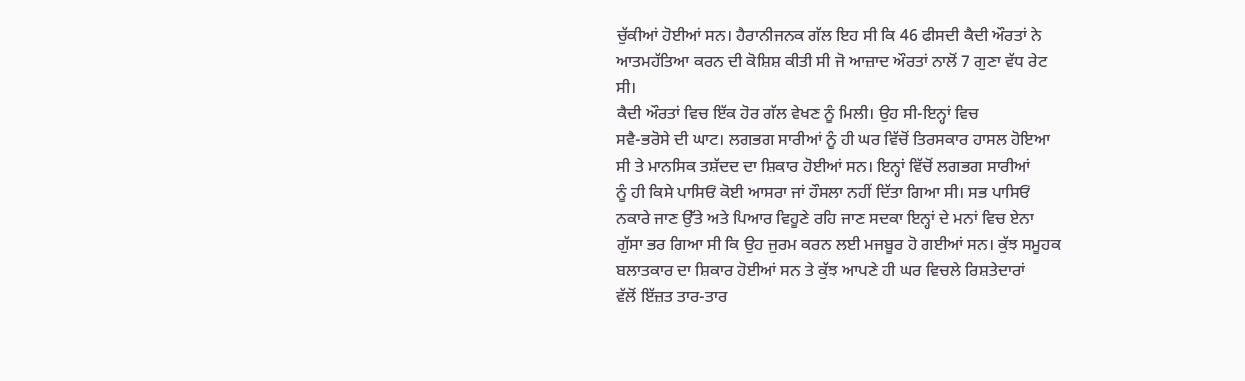ਚੁੱਕੀਆਂ ਹੋਈਆਂ ਸਨ। ਹੈਰਾਨੀਜਨਕ ਗੱਲ ਇਹ ਸੀ ਕਿ 46 ਫੀਸਦੀ ਕੈਦੀ ਔਰਤਾਂ ਨੇ
ਆਤਮਹੱਤਿਆ ਕਰਨ ਦੀ ਕੋਸ਼ਿਸ਼ ਕੀਤੀ ਸੀ ਜੋ ਆਜ਼ਾਦ ਔਰਤਾਂ ਨਾਲੋਂ 7 ਗੁਣਾ ਵੱਧ ਰੇਟ
ਸੀ।
ਕੈਦੀ ਔਰਤਾਂ ਵਿਚ ਇੱਕ ਹੋਰ ਗੱਲ ਵੇਖਣ ਨੂੰ ਮਿਲੀ। ਉਹ ਸੀ-ਇਨ੍ਹਾਂ ਵਿਚ
ਸਵੈ-ਭਰੋਸੇ ਦੀ ਘਾਟ। ਲਗਭਗ ਸਾਰੀਆਂ ਨੂੰ ਹੀ ਘਰ ਵਿੱਚੋਂ ਤਿਰਸਕਾਰ ਹਾਸਲ ਹੋਇਆ
ਸੀ ਤੇ ਮਾਨਸਿਕ ਤਸ਼ੱਦਦ ਦਾ ਸ਼ਿਕਾਰ ਹੋਈਆਂ ਸਨ। ਇਨ੍ਹਾਂ ਵਿੱਚੋਂ ਲਗਭਗ ਸਾਰੀਆਂ
ਨੂੰ ਹੀ ਕਿਸੇ ਪਾਸਿਓਂ ਕੋਈ ਆਸਰਾ ਜਾਂ ਹੌਸਲਾ ਨਹੀਂ ਦਿੱਤਾ ਗਿਆ ਸੀ। ਸਭ ਪਾਸਿਓਂ
ਨਕਾਰੇ ਜਾਣ ਉੱਤੇ ਅਤੇ ਪਿਆਰ ਵਿਹੂਣੇ ਰਹਿ ਜਾਣ ਸਦਕਾ ਇਨ੍ਹਾਂ ਦੇ ਮਨਾਂ ਵਿਚ ਏਨਾ
ਗੁੱਸਾ ਭਰ ਗਿਆ ਸੀ ਕਿ ਉਹ ਜੁਰਮ ਕਰਨ ਲਈ ਮਜਬੂਰ ਹੋ ਗਈਆਂ ਸਨ। ਕੁੱਝ ਸਮੂਹਕ
ਬਲਾਤਕਾਰ ਦਾ ਸ਼ਿਕਾਰ ਹੋਈਆਂ ਸਨ ਤੇ ਕੁੱਝ ਆਪਣੇ ਹੀ ਘਰ ਵਿਚਲੇ ਰਿਸ਼ਤੇਦਾਰਾਂ
ਵੱਲੋਂ ਇੱਜ਼ਤ ਤਾਰ-ਤਾਰ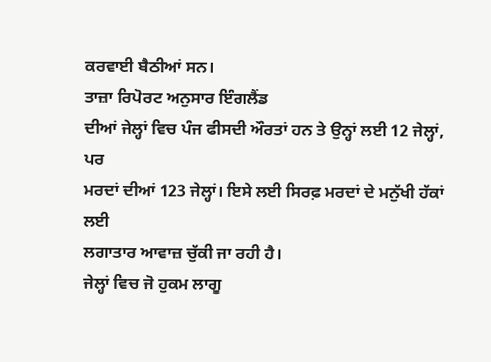ਕਰਵਾਈ ਬੈਠੀਆਂ ਸਨ।
ਤਾਜ਼ਾ ਰਿਪੋਰਟ ਅਨੁਸਾਰ ਇੰਗਲੈਂਡ
ਦੀਆਂ ਜੇਲ੍ਹਾਂ ਵਿਚ ਪੰਜ ਫੀਸਦੀ ਔਰਤਾਂ ਹਨ ਤੇ ਉਨ੍ਹਾਂ ਲਈ 12 ਜੇਲ੍ਹਾਂ, ਪਰ
ਮਰਦਾਂ ਦੀਆਂ 123 ਜੇਲ੍ਹਾਂ। ਇਸੇ ਲਈ ਸਿਰਫ਼ ਮਰਦਾਂ ਦੇ ਮਨੁੱਖੀ ਹੱਕਾਂ ਲਈ
ਲਗਾਤਾਰ ਆਵਾਜ਼ ਚੁੱਕੀ ਜਾ ਰਹੀ ਹੈ।
ਜੇਲ੍ਹਾਂ ਵਿਚ ਜੋ ਹੁਕਮ ਲਾਗੂ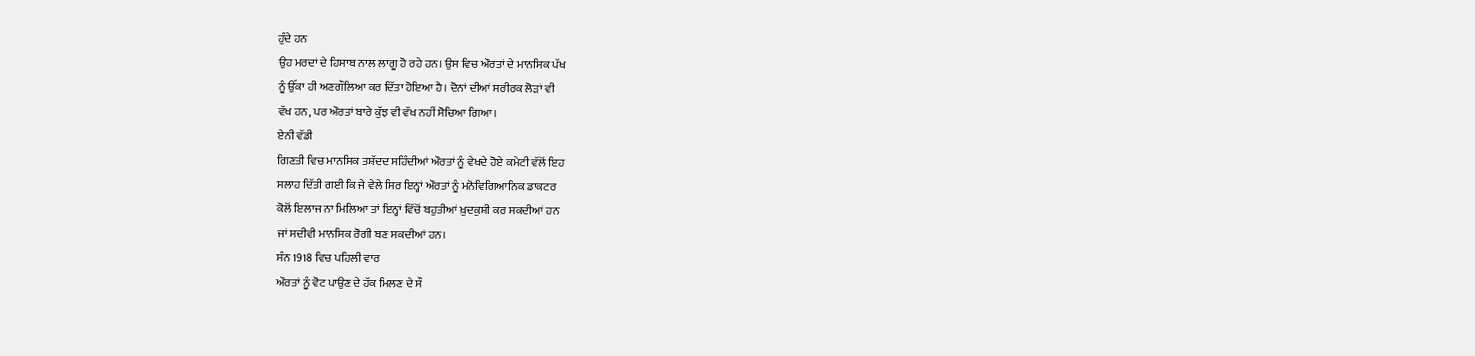ਹੁੰਦੇ ਹਨ
ਉਹ ਮਰਦਾਂ ਦੇ ਹਿਸਾਬ ਨਾਲ ਲਾਗੂ ਹੋ ਰਹੇ ਹਨ। ਉਸ ਵਿਚ ਔਰਤਾਂ ਦੇ ਮਾਨਸਿਕ ਪੱਖ
ਨੂੰ ਉੱਕਾ ਹੀ ਅਣਗੌਲਿਆ ਕਰ ਦਿੱਤਾ ਹੋਇਆ ਹੈ। ਦੋਨਾਂ ਦੀਆਂ ਸਰੀਰਕ ਲੋੜਾਂ ਵੀ
ਵੱਖ ਹਨ, ਪਰ ਔਰਤਾਂ ਬਾਰੇ ਕੁੱਝ ਵੀ ਵੱਖ ਨਹੀਂ ਸੋਚਿਆ ਗਿਆ।
ਏਨੀ ਵੱਡੀ
ਗਿਣਤੀ ਵਿਚ ਮਾਨਸਿਕ ਤਸ਼ੱਦਦ ਸਹਿੰਦੀਆਂ ਔਰਤਾਂ ਨੂੰ ਵੇਖਦੇ ਹੋਏ ਕਮੇਟੀ ਵੱਲੋਂ ਇਹ
ਸਲਾਹ ਦਿੱਤੀ ਗਈ ਕਿ ਜੇ ਵੇਲੇ ਸਿਰ ਇਨ੍ਹਾਂ ਔਰਤਾਂ ਨੂੰ ਮਨੋਵਿਗਿਆਨਿਕ ਡਾਕਟਰ
ਕੋਲੋਂ ਇਲਾਜ ਨਾ ਮਿਲਿਆ ਤਾਂ ਇਨ੍ਹਾਂ ਵਿੱਚੋਂ ਬਹੁਤੀਆਂ ਖ਼ੁਦਕੁਸ਼ੀ ਕਰ ਸਕਦੀਆਂ ਹਨ
ਜਾਂ ਸਦੀਵੀ ਮਾਨਸਿਕ ਰੋਗੀ ਬਣ ਸਕਦੀਆਂ ਹਨ।
ਸੰਨ 1918 ਵਿਚ ਪਹਿਲੀ ਵਾਰ
ਔਰਤਾਂ ਨੂੰ ਵੋਟ ਪਾਉਣ ਦੇ ਹੱਕ ਮਿਲਣ ਦੇ ਸੌ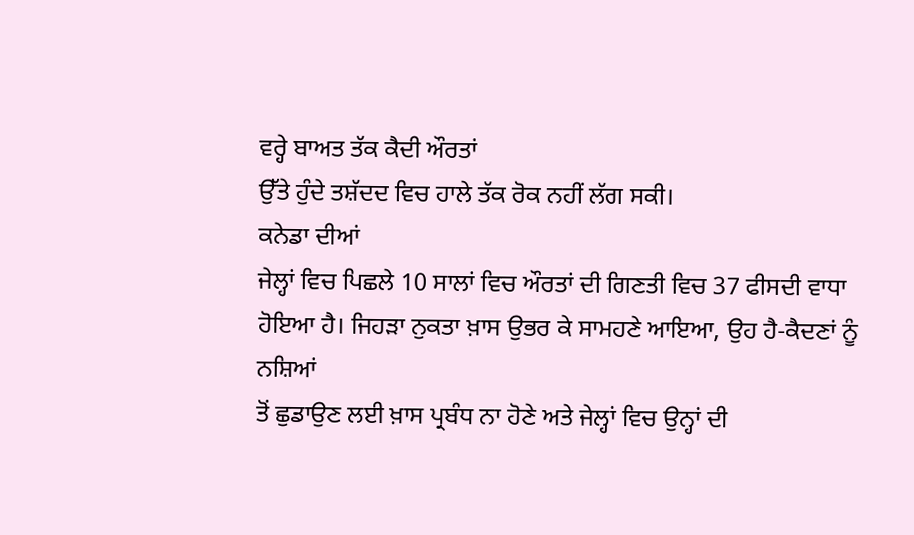ਵਰ੍ਹੇ ਬਾਅਤ ਤੱਕ ਕੈਦੀ ਔਰਤਾਂ
ਉੱਤੇ ਹੁੰਦੇ ਤਸ਼ੱਦਦ ਵਿਚ ਹਾਲੇ ਤੱਕ ਰੋਕ ਨਹੀਂ ਲੱਗ ਸਕੀ।
ਕਨੇਡਾ ਦੀਆਂ
ਜੇਲ੍ਹਾਂ ਵਿਚ ਪਿਛਲੇ 10 ਸਾਲਾਂ ਵਿਚ ਔਰਤਾਂ ਦੀ ਗਿਣਤੀ ਵਿਚ 37 ਫੀਸਦੀ ਵਾਧਾ
ਹੋਇਆ ਹੈ। ਜਿਹੜਾ ਨੁਕਤਾ ਖ਼ਾਸ ਉਭਰ ਕੇ ਸਾਮਹਣੇ ਆਇਆ, ਉਹ ਹੈ-ਕੈਦਣਾਂ ਨੂੰ ਨਸ਼ਿਆਂ
ਤੋਂ ਛੁਡਾਉਣ ਲਈ ਖ਼ਾਸ ਪ੍ਰਬੰਧ ਨਾ ਹੋਣੇ ਅਤੇ ਜੇਲ੍ਹਾਂ ਵਿਚ ਉਨ੍ਹਾਂ ਦੀ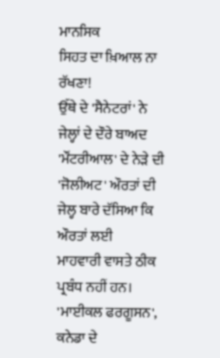ਮਾਨਸਿਕ
ਸਿਹਤ ਦਾ ਖ਼ਿਆਲ ਨਾ ਰੱਖਣਾ!
ਉੱਥੇ ਦੇ 'ਸੈਨੇਟਰਾਂ' ਨੇ ਜੇਲ੍ਹਾਂ ਦੇ ਦੌਰੇ ਬਾਅਦ
'ਮੌਂਟਰੀਆਲ' ਦੇ ਨੇੜੇ ਦੀ 'ਜੋਲੀਅਟ' ਔਰਤਾਂ ਦੀ ਜੇਲ੍ਹ ਬਾਰੇ ਦੱਸਿਆ ਕਿ ਔਰਤਾਂ ਲਈ
ਮਾਹਵਾਰੀ ਵਾਸਤੇ ਠੀਕ ਪ੍ਰਬੰਧ ਨਹੀਂ ਹਨ। 'ਮਾਈਕਲ ਫਰਗੂਸਨ', ਕਨੇਡਾ ਦੇ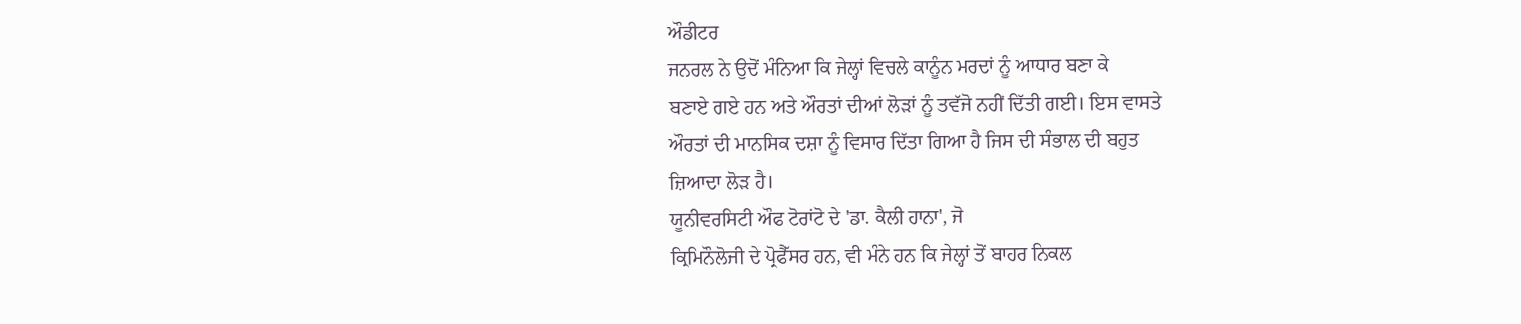ਔਡੀਟਰ
ਜਨਰਲ ਨੇ ਉਦੋਂ ਮੰਨਿਆ ਕਿ ਜੇਲ੍ਹਾਂ ਵਿਚਲੇ ਕਾਨੂੰਨ ਮਰਦਾਂ ਨੂੰ ਆਧਾਰ ਬਣਾ ਕੇ
ਬਣਾਏ ਗਏ ਹਨ ਅਤੇ ਔਰਤਾਂ ਦੀਆਂ ਲੋੜਾਂ ਨੂੰ ਤਵੱਜੋ ਨਹੀਂ ਦਿੱਤੀ ਗਈ। ਇਸ ਵਾਸਤੇ
ਔਰਤਾਂ ਦੀ ਮਾਨਸਿਕ ਦਸ਼ਾ ਨੂੰ ਵਿਸਾਰ ਦਿੱਤਾ ਗਿਆ ਹੈ ਜਿਸ ਦੀ ਸੰਭਾਲ ਦੀ ਬਹੁਤ
ਜ਼ਿਆਦਾ ਲੋੜ ਹੈ।
ਯੂਨੀਵਰਸਿਟੀ ਔਫ ਟੋਰਾਂਟੋ ਦੇ 'ਡਾ. ਕੈਲੀ ਹਾਨਾ', ਜੋ
ਕ੍ਰਿਮਿਨੌਲੋਜੀ ਦੇ ਪ੍ਰੋਫੈੱਸਰ ਹਨ, ਵੀ ਮੰਨੇ ਹਨ ਕਿ ਜੇਲ੍ਹਾਂ ਤੋਂ ਬਾਹਰ ਨਿਕਲ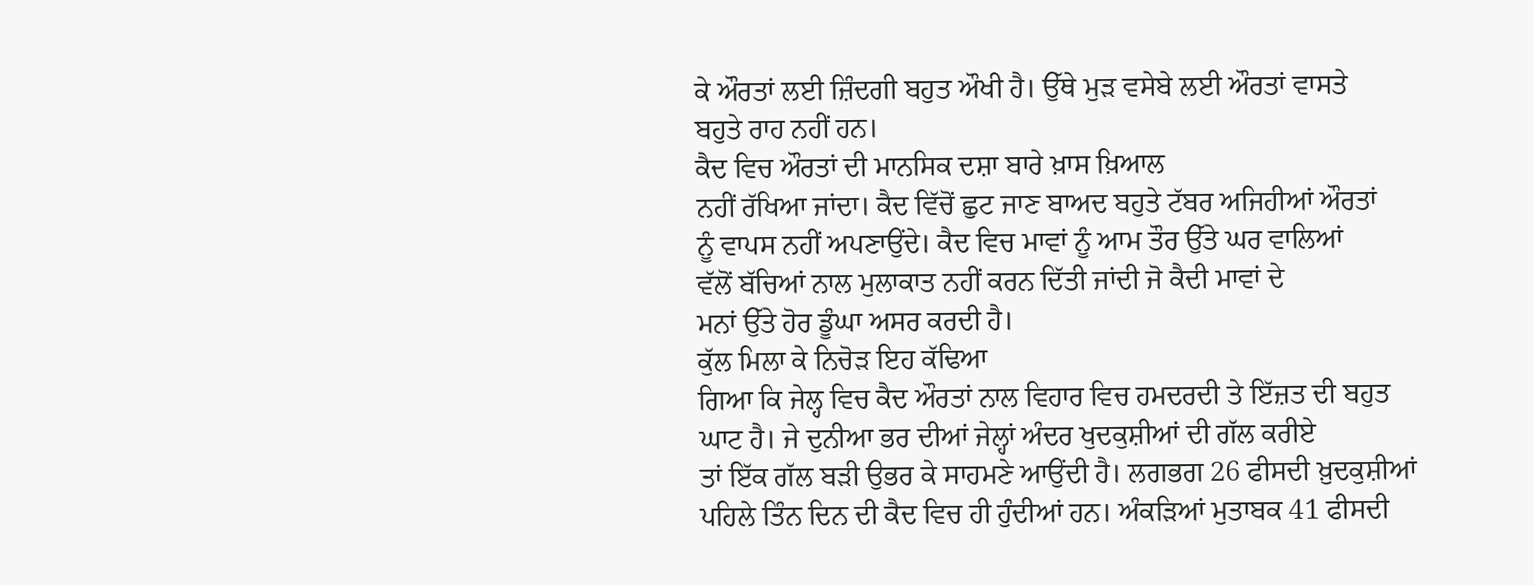ਕੇ ਔਰਤਾਂ ਲਈ ਜ਼ਿੰਦਗੀ ਬਹੁਤ ਔਖੀ ਹੈ। ਉੱਥੇ ਮੁੜ ਵਸੇਬੇ ਲਈ ਔਰਤਾਂ ਵਾਸਤੇ
ਬਹੁਤੇ ਰਾਹ ਨਹੀਂ ਹਨ।
ਕੈਦ ਵਿਚ ਔਰਤਾਂ ਦੀ ਮਾਨਸਿਕ ਦਸ਼ਾ ਬਾਰੇ ਖ਼ਾਸ ਖ਼ਿਆਲ
ਨਹੀਂ ਰੱਖਿਆ ਜਾਂਦਾ। ਕੈਦ ਵਿੱਚੋਂ ਛੁਟ ਜਾਣ ਬਾਅਦ ਬਹੁਤੇ ਟੱਬਰ ਅਜਿਹੀਆਂ ਔਰਤਾਂ
ਨੂੰ ਵਾਪਸ ਨਹੀਂ ਅਪਣਾਉਂਦੇ। ਕੈਦ ਵਿਚ ਮਾਵਾਂ ਨੂੰ ਆਮ ਤੌਰ ਉੱਤੇ ਘਰ ਵਾਲਿਆਂ
ਵੱਲੋਂ ਬੱਚਿਆਂ ਨਾਲ ਮੁਲਾਕਾਤ ਨਹੀਂ ਕਰਨ ਦਿੱਤੀ ਜਾਂਦੀ ਜੋ ਕੈਦੀ ਮਾਵਾਂ ਦੇ
ਮਨਾਂ ਉੱਤੇ ਹੋਰ ਡੂੰਘਾ ਅਸਰ ਕਰਦੀ ਹੈ।
ਕੁੱਲ ਮਿਲਾ ਕੇ ਨਿਚੋੜ ਇਹ ਕੱਢਿਆ
ਗਿਆ ਕਿ ਜੇਲ੍ਹ ਵਿਚ ਕੈਦ ਔਰਤਾਂ ਨਾਲ ਵਿਹਾਰ ਵਿਚ ਹਮਦਰਦੀ ਤੇ ਇੱਜ਼ਤ ਦੀ ਬਹੁਤ
ਘਾਟ ਹੈ। ਜੇ ਦੁਨੀਆ ਭਰ ਦੀਆਂ ਜੇਲ੍ਹਾਂ ਅੰਦਰ ਖੁਦਕੁਸ਼ੀਆਂ ਦੀ ਗੱਲ ਕਰੀਏ
ਤਾਂ ਇੱਕ ਗੱਲ ਬੜੀ ਉਭਰ ਕੇ ਸਾਹਮਣੇ ਆਉਂਦੀ ਹੈ। ਲਗਭਗ 26 ਫੀਸਦੀ ਖ਼ੁਦਕੁਸ਼ੀਆਂ
ਪਹਿਲੇ ਤਿੰਨ ਦਿਨ ਦੀ ਕੈਦ ਵਿਚ ਹੀ ਹੁੰਦੀਆਂ ਹਨ। ਅੰਕੜਿਆਂ ਮੁਤਾਬਕ 41 ਫੀਸਦੀ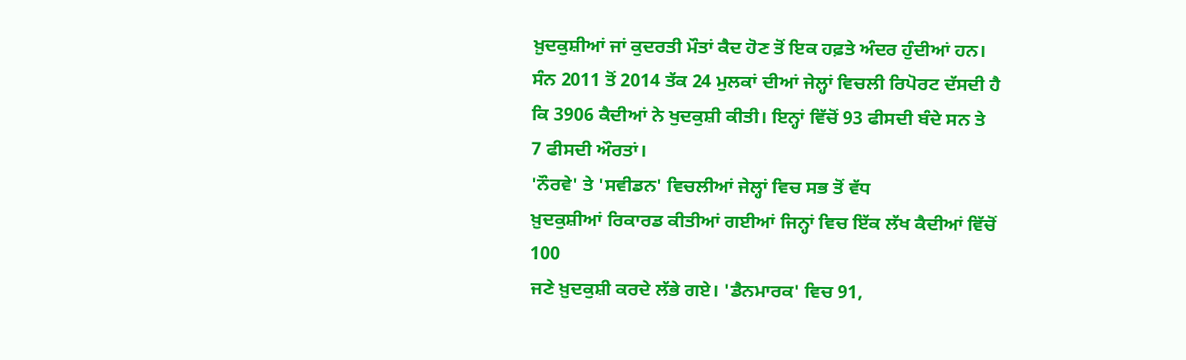ਖ਼ੁਦਕੁਸ਼ੀਆਂ ਜਾਂ ਕੁਦਰਤੀ ਮੌਤਾਂ ਕੈਦ ਹੋਣ ਤੋਂ ਇਕ ਹਫ਼ਤੇ ਅੰਦਰ ਹੁੰਦੀਆਂ ਹਨ।
ਸੰਨ 2011 ਤੋਂ 2014 ਤੱਕ 24 ਮੁਲਕਾਂ ਦੀਆਂ ਜੇਲ੍ਹਾਂ ਵਿਚਲੀ ਰਿਪੋਰਟ ਦੱਸਦੀ ਹੈ
ਕਿ 3906 ਕੈਦੀਆਂ ਨੇ ਖੁਦਕੁਸ਼ੀ ਕੀਤੀ। ਇਨ੍ਹਾਂ ਵਿੱਚੋਂ 93 ਫੀਸਦੀ ਬੰਦੇ ਸਨ ਤੇ
7 ਫੀਸਦੀ ਔਰਤਾਂ।
'ਨੌਰਵੇ' ਤੇ 'ਸਵੀਡਨ' ਵਿਚਲੀਆਂ ਜੇਲ੍ਹਾਂ ਵਿਚ ਸਭ ਤੋਂ ਵੱਧ
ਖ਼ੁਦਕੁਸ਼ੀਆਂ ਰਿਕਾਰਡ ਕੀਤੀਆਂ ਗਈਆਂ ਜਿਨ੍ਹਾਂ ਵਿਚ ਇੱਕ ਲੱਖ ਕੈਦੀਆਂ ਵਿੱਚੋਂ 100
ਜਣੇ ਖ਼ੁਦਕੁਸ਼ੀ ਕਰਦੇ ਲੱਭੇ ਗਏ। 'ਡੈਨਮਾਰਕ' ਵਿਚ 91,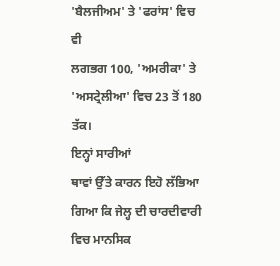'ਬੈਲਜੀਅਮ' ਤੇ 'ਫਰਾਂਸ' ਵਿਚ ਵੀ
ਲਗਭਗ 100, 'ਅਮਰੀਕਾ' ਤੇ 'ਅਸਟ੍ਰੇਲੀਆ' ਵਿਚ 23 ਤੋਂ 180 ਤੱਕ।
ਇਨ੍ਹਾਂ ਸਾਰੀਆਂ
ਥਾਵਾਂ ਉੱਤੇ ਕਾਰਨ ਇਹੋ ਲੱਭਿਆ ਗਿਆ ਕਿ ਜੇਲ੍ਹ ਦੀ ਚਾਰਦੀਵਾਰੀ ਵਿਚ ਮਾਨਸਿਕ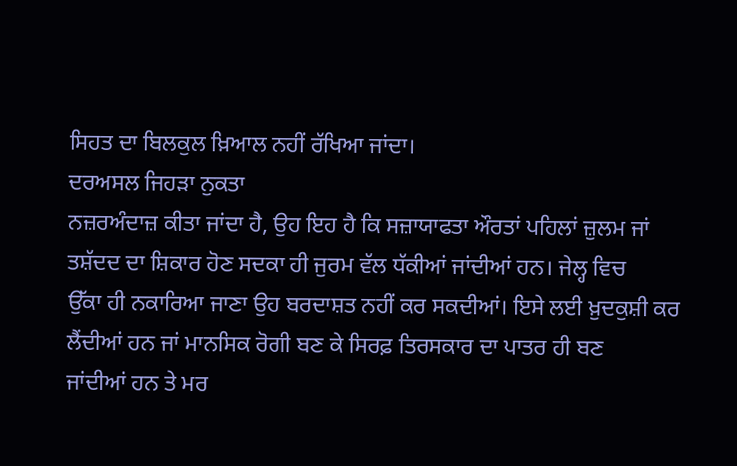ਸਿਹਤ ਦਾ ਬਿਲਕੁਲ ਖ਼ਿਆਲ ਨਹੀਂ ਰੱਖਿਆ ਜਾਂਦਾ।
ਦਰਅਸਲ ਜਿਹੜਾ ਨੁਕਤਾ
ਨਜ਼ਰਅੰਦਾਜ਼ ਕੀਤਾ ਜਾਂਦਾ ਹੈ, ਉਹ ਇਹ ਹੈ ਕਿ ਸਜ਼ਾਯਾਫਤਾ ਔਰਤਾਂ ਪਹਿਲਾਂ ਜ਼ੁਲਮ ਜਾਂ
ਤਸ਼ੱਦਦ ਦਾ ਸ਼ਿਕਾਰ ਹੋਣ ਸਦਕਾ ਹੀ ਜੁਰਮ ਵੱਲ ਧੱਕੀਆਂ ਜਾਂਦੀਆਂ ਹਨ। ਜੇਲ੍ਹ ਵਿਚ
ਉੱਕਾ ਹੀ ਨਕਾਰਿਆ ਜਾਣਾ ਉਹ ਬਰਦਾਸ਼ਤ ਨਹੀਂ ਕਰ ਸਕਦੀਆਂ। ਇਸੇ ਲਈ ਖ਼ੁਦਕੁਸ਼ੀ ਕਰ
ਲੈਂਦੀਆਂ ਹਨ ਜਾਂ ਮਾਨਸਿਕ ਰੋਗੀ ਬਣ ਕੇ ਸਿਰਫ਼ ਤਿਰਸਕਾਰ ਦਾ ਪਾਤਰ ਹੀ ਬਣ
ਜਾਂਦੀਆਂ ਹਨ ਤੇ ਮਰ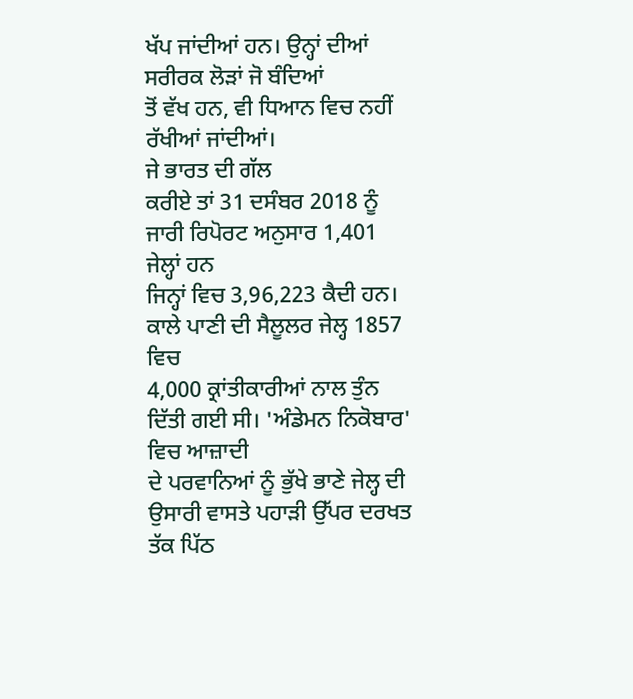ਖੱਪ ਜਾਂਦੀਆਂ ਹਨ। ਉਨ੍ਹਾਂ ਦੀਆਂ ਸਰੀਰਕ ਲੋੜਾਂ ਜੋ ਬੰਦਿਆਂ
ਤੋਂ ਵੱਖ ਹਨ, ਵੀ ਧਿਆਨ ਵਿਚ ਨਹੀਂ ਰੱਖੀਆਂ ਜਾਂਦੀਆਂ।
ਜੇ ਭਾਰਤ ਦੀ ਗੱਲ
ਕਰੀਏ ਤਾਂ 31 ਦਸੰਬਰ 2018 ਨੂੰ ਜਾਰੀ ਰਿਪੋਰਟ ਅਨੁਸਾਰ 1,401 ਜੇਲ੍ਹਾਂ ਹਨ
ਜਿਨ੍ਹਾਂ ਵਿਚ 3,96,223 ਕੈਦੀ ਹਨ। ਕਾਲੇ ਪਾਣੀ ਦੀ ਸੈਲੂਲਰ ਜੇਲ੍ਹ 1857 ਵਿਚ
4,000 ਕ੍ਰਾਂਤੀਕਾਰੀਆਂ ਨਾਲ ਤੁੰਨ ਦਿੱਤੀ ਗਈ ਸੀ। 'ਅੰਡੇਮਨ ਨਿਕੋਬਾਰ' ਵਿਚ ਆਜ਼ਾਦੀ
ਦੇ ਪਰਵਾਨਿਆਂ ਨੂੰ ਭੁੱਖੇ ਭਾਣੇ ਜੇਲ੍ਹ ਦੀ ਉਸਾਰੀ ਵਾਸਤੇ ਪਹਾੜੀ ਉੱਪਰ ਦਰਖਤ
ਤੱਕ ਪਿੱਠ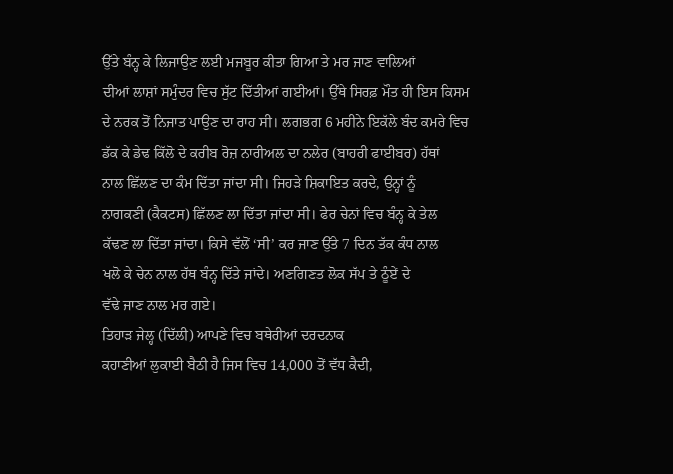ਉੱਤੇ ਬੰਨ੍ਹ ਕੇ ਲਿਜਾਉਣ ਲਈ ਮਜਬੂਰ ਕੀਤਾ ਗਿਆ ਤੇ ਮਰ ਜਾਣ ਵਾਲਿਆਂ
ਦੀਆਂ ਲਾਸ਼ਾਂ ਸਮੁੰਦਰ ਵਿਚ ਸੁੱਟ ਦਿੱਤੀਆਂ ਗਈਆਂ। ਉੱਥੇ ਸਿਰਫ਼ ਮੌਤ ਹੀ ਇਸ ਕਿਸਮ
ਦੇ ਨਰਕ ਤੋਂ ਨਿਜਾਤ ਪਾਉਣ ਦਾ ਰਾਹ ਸੀ। ਲਗਭਗ 6 ਮਹੀਨੇ ਇਕੱਲੇ ਬੰਦ ਕਮਰੇ ਵਿਚ
ਡੱਕ ਕੇ ਡੇਢ ਕਿੱਲੋ ਦੇ ਕਰੀਬ ਰੋਜ਼ ਨਾਰੀਅਲ ਦਾ ਨਲੇਰ (ਬਾਹਰੀ ਫਾਈਬਰ) ਹੱਥਾਂ
ਨਾਲ ਛਿੱਲਣ ਦਾ ਕੰਮ ਦਿੱਤਾ ਜਾਂਦਾ ਸੀ। ਜਿਹੜੇ ਸ਼ਿਕਾਇਤ ਕਰਦੇ, ਉਨ੍ਹਾਂ ਨੂੰ
ਨਾਗਕਣੀ (ਕੈਕਟਸ) ਛਿੱਲਣ ਲਾ ਦਿੱਤਾ ਜਾਂਦਾ ਸੀ। ਫੇਰ ਚੇਨਾਂ ਵਿਚ ਬੰਨ੍ਹ ਕੇ ਤੇਲ
ਕੱਢਣ ਲਾ ਦਿੱਤਾ ਜਾਂਦਾ। ਕਿਸੇ ਵੱਲੋਂ ‘ਸੀ’ ਕਰ ਜਾਣ ਉੱਤੇ 7 ਦਿਨ ਤੱਕ ਕੰਧ ਨਾਲ
ਖਲੋ ਕੇ ਚੇਨ ਨਾਲ ਹੱਥ ਬੰਨ੍ਹ ਦਿੱਤੇ ਜਾਂਦੇ। ਅਣਗਿਣਤ ਲੋਕ ਸੱਪ ਤੇ ਠੂੰਏਂ ਦੇ
ਵੱਢੇ ਜਾਣ ਨਾਲ ਮਰ ਗਏ।
ਤਿਹਾੜ ਜੇਲ੍ਹ (ਦਿੱਲੀ) ਆਪਣੇ ਵਿਚ ਬਥੇਰੀਆਂ ਦਰਦਨਾਕ
ਕਹਾਣੀਆਂ ਲੁਕਾਈ ਬੈਠੀ ਹੈ ਜਿਸ ਵਿਚ 14,000 ਤੋਂ ਵੱਧ ਕੈਦੀ,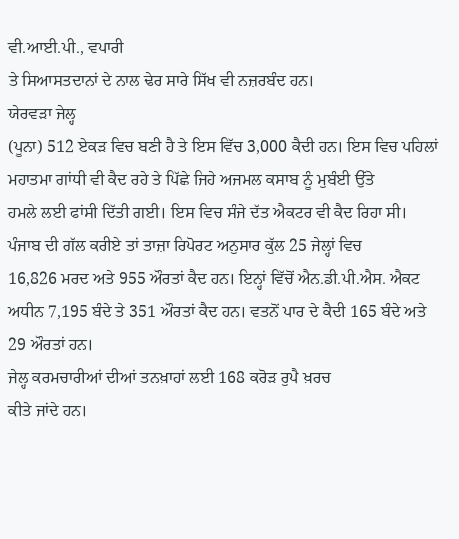ਵੀ.ਆਈ.ਪੀ., ਵਪਾਰੀ
ਤੇ ਸਿਆਸਤਦਾਨਾਂ ਦੇ ਨਾਲ ਢੇਰ ਸਾਰੇ ਸਿੱਖ ਵੀ ਨਜ਼ਰਬੰਦ ਹਨ।
ਯੇਰਵੜਾ ਜੇਲ੍ਹ
(ਪੂਨਾ) 512 ਏਕੜ ਵਿਚ ਬਣੀ ਹੈ ਤੇ ਇਸ ਵਿੱਚ 3,000 ਕੈਦੀ ਹਨ। ਇਸ ਵਿਚ ਪਹਿਲਾਂ
ਮਹਾਤਮਾ ਗਾਂਧੀ ਵੀ ਕੈਦ ਰਹੇ ਤੇ ਪਿੱਛੇ ਜਿਹੇ ਅਜਮਲ ਕਸਾਬ ਨੂੰ ਮੁਬੰਈ ਉੱਤੇ
ਹਮਲੇ ਲਈ ਫਾਂਸੀ ਦਿੱਤੀ ਗਈ। ਇਸ ਵਿਚ ਸੰਜੇ ਦੱਤ ਐਕਟਰ ਵੀ ਕੈਦ ਰਿਹਾ ਸੀ।
ਪੰਜਾਬ ਦੀ ਗੱਲ ਕਰੀਏ ਤਾਂ ਤਾਜ਼ਾ ਰਿਪੋਰਟ ਅਨੁਸਾਰ ਕੁੱਲ 25 ਜੇਲ੍ਹਾਂ ਵਿਚ
16,826 ਮਰਦ ਅਤੇ 955 ਔਰਤਾਂ ਕੈਦ ਹਨ। ਇਨ੍ਹਾਂ ਵਿੱਚੋਂ ਐਨ.ਡੀ.ਪੀ.ਐਸ. ਐਕਟ
ਅਧੀਨ 7,195 ਬੰਦੇ ਤੇ 351 ਔਰਤਾਂ ਕੈਦ ਹਨ। ਵਤਨੋਂ ਪਾਰ ਦੇ ਕੈਦੀ 165 ਬੰਦੇ ਅਤੇ
29 ਔਰਤਾਂ ਹਨ।
ਜੇਲ੍ਹ ਕਰਮਚਾਰੀਆਂ ਦੀਆਂ ਤਨਖ਼ਾਹਾਂ ਲਈ 168 ਕਰੋੜ ਰੁਪੈ ਖ਼ਰਚ
ਕੀਤੇ ਜਾਂਦੇ ਹਨ।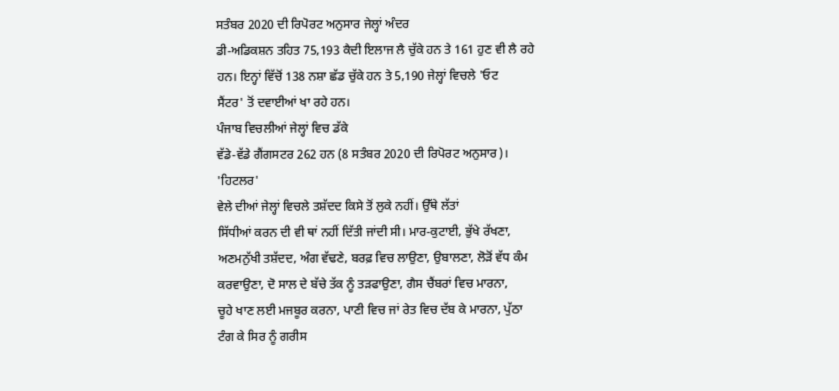ਸਤੰਬਰ 2020 ਦੀ ਰਿਪੋਰਟ ਅਨੁਸਾਰ ਜੇਲ੍ਹਾਂ ਅੰਦਰ
ਡੀ-ਅਡਿਕਸ਼ਨ ਤਹਿਤ 75,193 ਕੈਦੀ ਇਲਾਜ ਲੈ ਚੁੱਕੇ ਹਨ ਤੇ 161 ਹੁਣ ਵੀ ਲੈ ਰਹੇ
ਹਨ। ਇਨ੍ਹਾਂ ਵਿੱਚੋਂ 138 ਨਸ਼ਾ ਛੱਡ ਚੁੱਕੇ ਹਨ ਤੇ 5,190 ਜੇਲ੍ਹਾਂ ਵਿਚਲੇ 'ਓਟ
ਸੈਂਟਰ' ਤੋਂ ਦਵਾਈਆਂ ਖਾ ਰਹੇ ਹਨ।
ਪੰਜਾਬ ਵਿਚਲੀਆਂ ਜੇਲ੍ਹਾਂ ਵਿਚ ਡੱਕੇ
ਵੱਡੇ-ਵੱਡੇ ਗੈਂਗਸਟਰ 262 ਹਨ (8 ਸਤੰਬਰ 2020 ਦੀ ਰਿਪੋਰਟ ਅਨੁਸਾਰ)।
'ਹਿਟਲਰ'
ਵੇਲੇ ਦੀਆਂ ਜੇਲ੍ਹਾਂ ਵਿਚਲੇ ਤਸ਼ੱਦਦ ਕਿਸੇ ਤੋਂ ਲੁਕੇ ਨਹੀਂ। ਉੱਥੇ ਲੱਤਾਂ
ਸਿੱਧੀਆਂ ਕਰਨ ਦੀ ਵੀ ਥਾਂ ਨਹੀਂ ਦਿੱਤੀ ਜਾਂਦੀ ਸੀ। ਮਾਰ-ਕੁਟਾਈ, ਭੁੱਖੇ ਰੱਖਣਾ,
ਅਣਮਨੁੱਖੀ ਤਸ਼ੱਦਦ, ਅੰਗ ਵੱਢਣੇ, ਬਰਫ਼ ਵਿਚ ਲਾਉਣਾ, ਉਬਾਲਣਾ, ਲੋੜੋਂ ਵੱਧ ਕੰਮ
ਕਰਵਾਉਣਾ, ਦੋ ਸਾਲ ਦੇ ਬੱਚੇ ਤੱਕ ਨੂੰ ਤੜਫਾਉਣਾ, ਗੈਸ ਚੈਂਬਰਾਂ ਵਿਚ ਮਾਰਨਾ,
ਚੂਹੇ ਖਾਣ ਲਈ ਮਜਬੂਰ ਕਰਨਾ, ਪਾਣੀ ਵਿਚ ਜਾਂ ਰੇਤ ਵਿਚ ਦੱਬ ਕੇ ਮਾਰਨਾ, ਪੁੱਠਾ
ਟੰਗ ਕੇ ਸਿਰ ਨੂੰ ਗਰੀਸ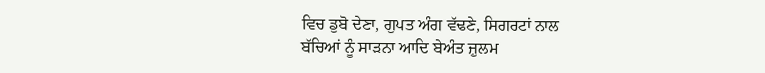ਵਿਚ ਡੁਬੋ ਦੇਣਾ, ਗੁਪਤ ਅੰਗ ਵੱਢਣੇ, ਸਿਗਰਟਾਂ ਨਾਲ
ਬੱਚਿਆਂ ਨੂੰ ਸਾੜਨਾ ਆਦਿ ਬੇਅੰਤ ਜ਼ੁਲਮ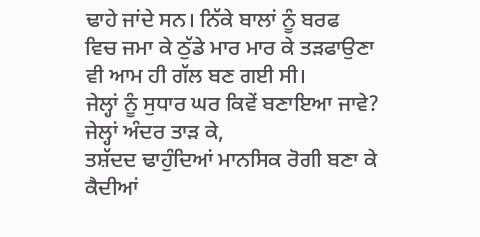ਢਾਹੇ ਜਾਂਦੇ ਸਨ। ਨਿੱਕੇ ਬਾਲਾਂ ਨੂੰ ਬਰਫ
ਵਿਚ ਜਮਾ ਕੇ ਠੁੱਡੇ ਮਾਰ ਮਾਰ ਕੇ ਤੜਫਾਉਣਾ ਵੀ ਆਮ ਹੀ ਗੱਲ ਬਣ ਗਈ ਸੀ।
ਜੇਲ੍ਹਾਂ ਨੂੰ ਸੁਧਾਰ ਘਰ ਕਿਵੇਂ ਬਣਾਇਆ ਜਾਵੇ?
ਜੇਲ੍ਹਾਂ ਅੰਦਰ ਤਾੜ ਕੇ,
ਤਸ਼ੱਦਦ ਢਾਹੁੰਦਿਆਂ ਮਾਨਸਿਕ ਰੋਗੀ ਬਣਾ ਕੇ ਕੈਦੀਆਂ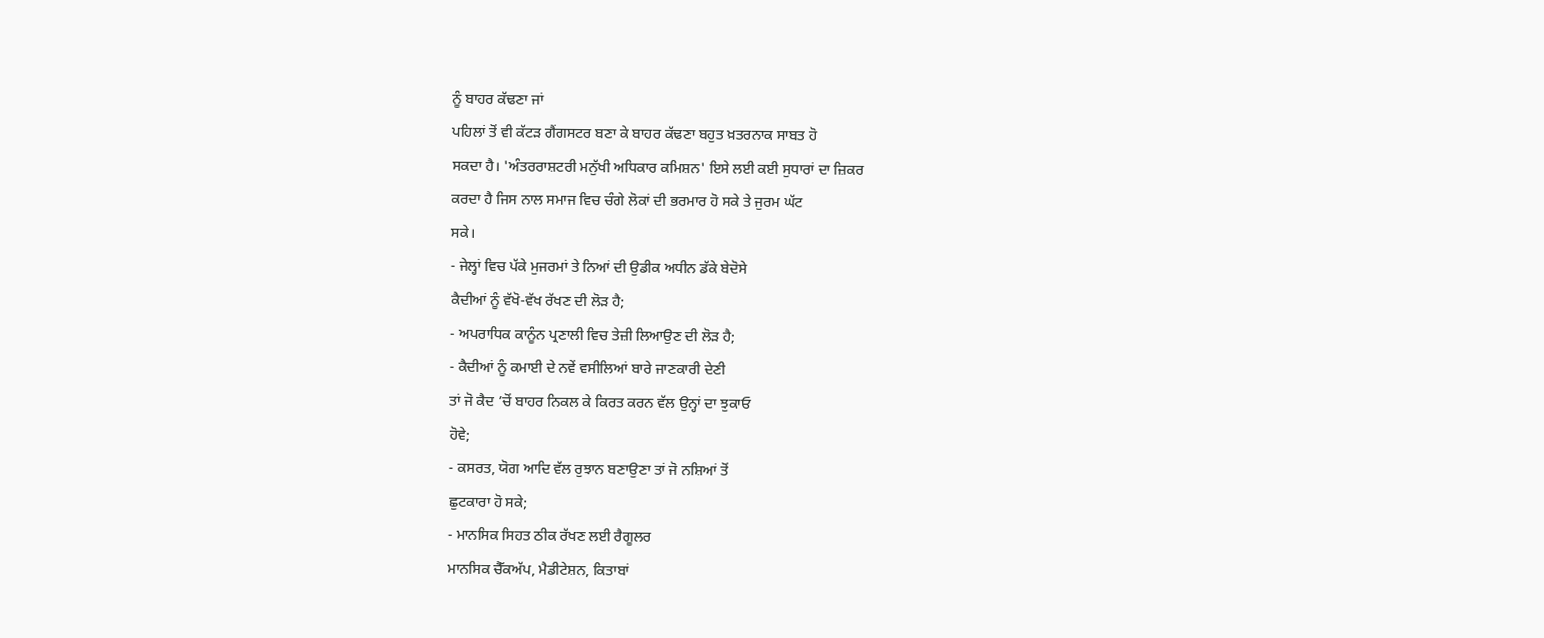ਨੂੰ ਬਾਹਰ ਕੱਢਣਾ ਜਾਂ
ਪਹਿਲਾਂ ਤੋਂ ਵੀ ਕੱਟੜ ਗੈਂਗਸਟਰ ਬਣਾ ਕੇ ਬਾਹਰ ਕੱਢਣਾ ਬਹੁਤ ਖ਼ਤਰਨਾਕ ਸਾਬਤ ਹੋ
ਸਕਦਾ ਹੈ। 'ਅੰਤਰਰਾਸ਼ਟਰੀ ਮਨੁੱਖੀ ਅਧਿਕਾਰ ਕਮਿਸ਼ਨ' ਇਸੇ ਲਈ ਕਈ ਸੁਧਾਰਾਂ ਦਾ ਜ਼ਿਕਰ
ਕਰਦਾ ਹੈ ਜਿਸ ਨਾਲ ਸਮਾਜ ਵਿਚ ਚੰਗੇ ਲੋਕਾਂ ਦੀ ਭਰਮਾਰ ਹੋ ਸਕੇ ਤੇ ਜੁਰਮ ਘੱਟ
ਸਕੇ।
- ਜੇਲ੍ਹਾਂ ਵਿਚ ਪੱਕੇ ਮੁਜਰਮਾਂ ਤੇ ਨਿਆਂ ਦੀ ਉਡੀਕ ਅਧੀਨ ਡੱਕੇ ਬੇਦੋਸੇ
ਕੈਦੀਆਂ ਨੂੰ ਵੱਖੋ-ਵੱਖ ਰੱਖਣ ਦੀ ਲੋੜ ਹੈ;
- ਅਪਰਾਧਿਕ ਕਾਨੂੰਨ ਪ੍ਰਣਾਲੀ ਵਿਚ ਤੇਜ਼ੀ ਲਿਆਉਣ ਦੀ ਲੋੜ ਹੈ;
- ਕੈਦੀਆਂ ਨੂੰ ਕਮਾਈ ਦੇ ਨਵੇਂ ਵਸੀਲਿਆਂ ਬਾਰੇ ਜਾਣਕਾਰੀ ਦੇਣੀ
ਤਾਂ ਜੋ ਕੈਦ ’ਚੋਂ ਬਾਹਰ ਨਿਕਲ ਕੇ ਕਿਰਤ ਕਰਨ ਵੱਲ ਉਨ੍ਹਾਂ ਦਾ ਝੁਕਾਓ
ਹੋਵੇ;
- ਕਸਰਤ, ਯੋਗ ਆਦਿ ਵੱਲ ਰੁਝਾਨ ਬਣਾਉਣਾ ਤਾਂ ਜੋ ਨਸ਼ਿਆਂ ਤੋਂ
ਛੁਟਕਾਰਾ ਹੋ ਸਕੇ;
- ਮਾਨਸਿਕ ਸਿਹਤ ਠੀਕ ਰੱਖਣ ਲਈ ਰੈਗੂਲਰ
ਮਾਨਸਿਕ ਚੈੱਕਅੱਪ, ਮੈਡੀਟੇਸ਼ਨ, ਕਿਤਾਬਾਂ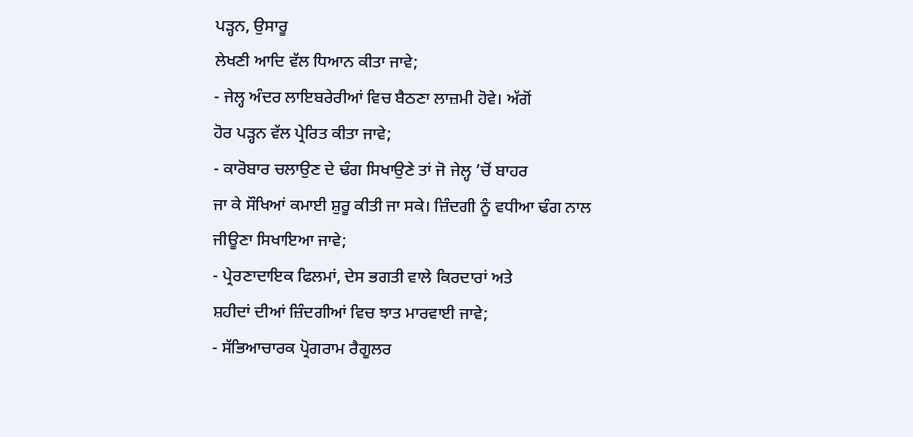ਪੜ੍ਹਨ, ਉਸਾਰੂ
ਲੇਖਣੀ ਆਦਿ ਵੱਲ ਧਿਆਨ ਕੀਤਾ ਜਾਵੇ;
- ਜੇਲ੍ਹ ਅੰਦਰ ਲਾਇਬਰੇਰੀਆਂ ਵਿਚ ਬੈਠਣਾ ਲਾਜ਼ਮੀ ਹੋਵੇ। ਅੱਗੋਂ
ਹੋਰ ਪੜ੍ਹਨ ਵੱਲ ਪ੍ਰੇਰਿਤ ਕੀਤਾ ਜਾਵੇ;
- ਕਾਰੋਬਾਰ ਚਲਾਉਣ ਦੇ ਢੰਗ ਸਿਖਾਉਣੇ ਤਾਂ ਜੋ ਜੇਲ੍ਹ ’ਚੋਂ ਬਾਹਰ
ਜਾ ਕੇ ਸੌਖਿਆਂ ਕਮਾਈ ਸ਼ੁਰੂ ਕੀਤੀ ਜਾ ਸਕੇ। ਜ਼ਿੰਦਗੀ ਨੂੰ ਵਧੀਆ ਢੰਗ ਨਾਲ
ਜੀਊਣਾ ਸਿਖਾਇਆ ਜਾਵੇ;
- ਪ੍ਰੇਰਣਾਦਾਇਕ ਫਿਲਮਾਂ, ਦੇਸ ਭਗਤੀ ਵਾਲੇ ਕਿਰਦਾਰਾਂ ਅਤੇ
ਸ਼ਹੀਦਾਂ ਦੀਆਂ ਜ਼ਿੰਦਗੀਆਂ ਵਿਚ ਝਾਤ ਮਾਰਵਾਈ ਜਾਵੇ;
- ਸੱਭਿਆਚਾਰਕ ਪ੍ਰੋਗਰਾਮ ਰੈਗੂਲਰ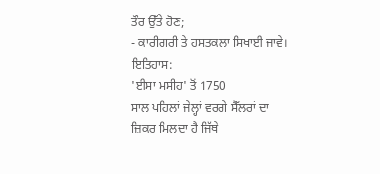ਤੌਰ ਉੱਤੇ ਹੋਣ;
- ਕਾਰੀਗਰੀ ਤੇ ਹਸਤਕਲਾ ਸਿਖਾਈ ਜਾਵੇ।
ਇਤਿਹਾਸ:
'ਈਸਾ ਮਸੀਹ' ਤੋਂ 1750
ਸਾਲ ਪਹਿਲਾਂ ਜੇਲ੍ਹਾਂ ਵਰਗੇ ਸੈੱਲਰਾਂ ਦਾ ਜ਼ਿਕਰ ਮਿਲਦਾ ਹੈ ਜਿੱਥੇ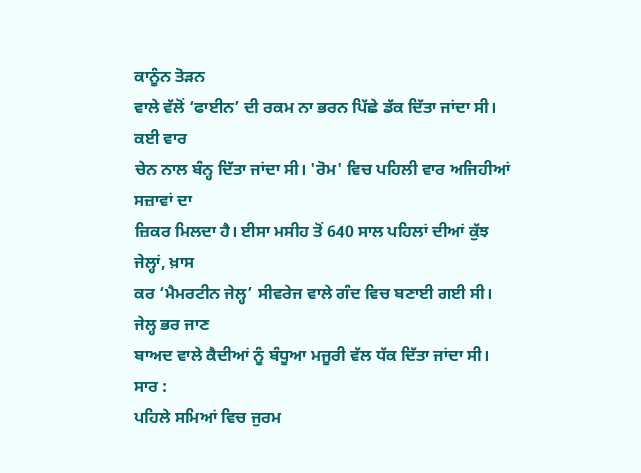ਕਾਨੂੰਨ ਤੋੜਨ
ਵਾਲੇ ਵੱਲੋਂ ‘ਫਾਈਨ’ ਦੀ ਰਕਮ ਨਾ ਭਰਨ ਪਿੱਛੇ ਡੱਕ ਦਿੱਤਾ ਜਾਂਦਾ ਸੀ। ਕਈ ਵਾਰ
ਚੇਨ ਨਾਲ ਬੰਨ੍ਹ ਦਿੱਤਾ ਜਾਂਦਾ ਸੀ। 'ਰੋਮ' ਵਿਚ ਪਹਿਲੀ ਵਾਰ ਅਜਿਹੀਆਂ ਸਜ਼ਾਵਾਂ ਦਾ
ਜ਼ਿਕਰ ਮਿਲਦਾ ਹੈ। ਈਸਾ ਮਸੀਹ ਤੋਂ 640 ਸਾਲ ਪਹਿਲਾਂ ਦੀਆਂ ਕੁੱਝ ਜੇਲ੍ਹਾਂ, ਖ਼ਾਸ
ਕਰ ‘ਮੈਮਰਟੀਨ ਜੇਲ੍ਹ’ ਸੀਵਰੇਜ ਵਾਲੇ ਗੰਦ ਵਿਚ ਬਣਾਈ ਗਈ ਸੀ। ਜੇਲ੍ਹ ਭਰ ਜਾਣ
ਬਾਅਦ ਵਾਲੇ ਕੈਦੀਆਂ ਨੂੰ ਬੰਧੂਆ ਮਜੂਰੀ ਵੱਲ ਧੱਕ ਦਿੱਤਾ ਜਾਂਦਾ ਸੀ।
ਸਾਰ :
ਪਹਿਲੇ ਸਮਿਆਂ ਵਿਚ ਜੁਰਮ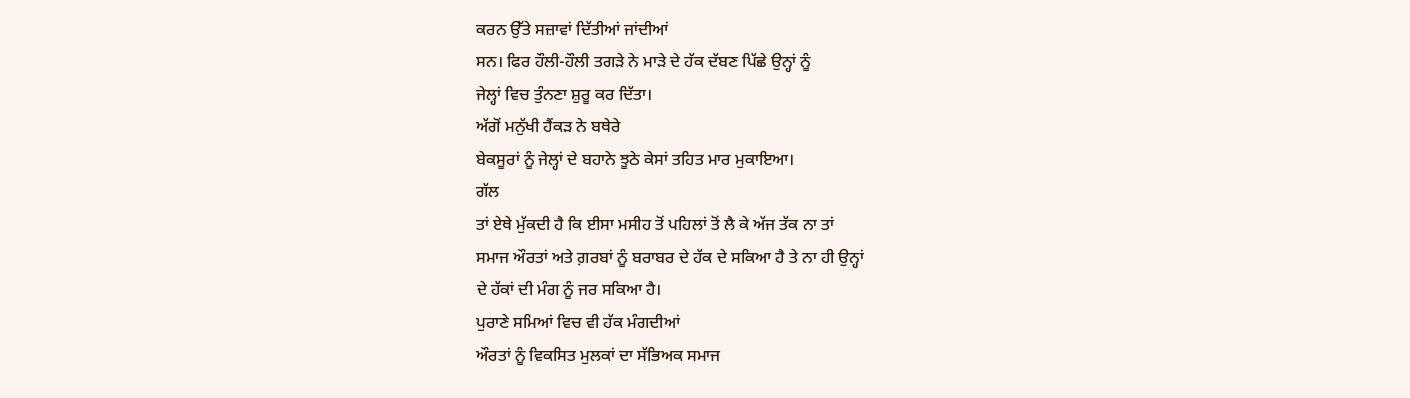ਕਰਨ ਉੱਤੇ ਸਜ਼ਾਵਾਂ ਦਿੱਤੀਆਂ ਜਾਂਦੀਆਂ
ਸਨ। ਫਿਰ ਹੌਲੀ-ਹੌਲੀ ਤਗੜੇ ਨੇ ਮਾੜੇ ਦੇ ਹੱਕ ਦੱਬਣ ਪਿੱਛੇ ਉਨ੍ਹਾਂ ਨੂੰ
ਜੇਲ੍ਹਾਂ ਵਿਚ ਤੁੰਨਣਾ ਸ਼ੁਰੂ ਕਰ ਦਿੱਤਾ।
ਅੱਗੋਂ ਮਨੁੱਖੀ ਹੈਂਕੜ ਨੇ ਬਥੇਰੇ
ਬੇਕਸੂਰਾਂ ਨੂੰ ਜੇਲ੍ਹਾਂ ਦੇ ਬਹਾਨੇ ਝੂਠੇ ਕੇਸਾਂ ਤਹਿਤ ਮਾਰ ਮੁਕਾਇਆ।
ਗੱਲ
ਤਾਂ ਏਥੇ ਮੁੱਕਦੀ ਹੈ ਕਿ ਈਸਾ ਮਸੀਹ ਤੋਂ ਪਹਿਲਾਂ ਤੋਂ ਲੈ ਕੇ ਅੱਜ ਤੱਕ ਨਾ ਤਾਂ
ਸਮਾਜ ਔਰਤਾਂ ਅਤੇ ਗ਼ਰਬਾਂ ਨੂੰ ਬਰਾਬਰ ਦੇ ਹੱਕ ਦੇ ਸਕਿਆ ਹੈ ਤੇ ਨਾ ਹੀ ਉਨ੍ਹਾਂ
ਦੇ ਹੱਕਾਂ ਦੀ ਮੰਗ ਨੂੰ ਜਰ ਸਕਿਆ ਹੈ।
ਪੁਰਾਣੇ ਸਮਿਆਂ ਵਿਚ ਵੀ ਹੱਕ ਮੰਗਦੀਆਂ
ਔਰਤਾਂ ਨੂੰ ਵਿਕਸਿਤ ਮੁਲਕਾਂ ਦਾ ਸੱਭਿਅਕ ਸਮਾਜ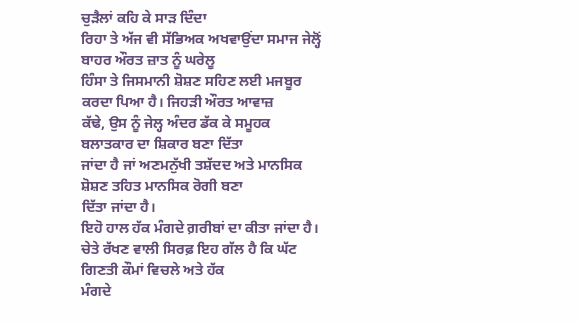ਚੁੜੈਲਾਂ ਕਹਿ ਕੇ ਸਾੜ ਦਿੰਦਾ
ਰਿਹਾ ਤੇ ਅੱਜ ਵੀ ਸੱਭਿਅਕ ਅਖਵਾਉਂਦਾ ਸਮਾਜ ਜੇਲ੍ਹੋਂ ਬਾਹਰ ਔਰਤ ਜ਼ਾਤ ਨੂੰ ਘਰੇਲੂ
ਹਿੰਸਾ ਤੇ ਜਿਸਮਾਨੀ ਸ਼ੋਸ਼ਣ ਸਹਿਣ ਲਈ ਮਜਬੂਰ ਕਰਦਾ ਪਿਆ ਹੈ। ਜਿਹੜੀ ਔਰਤ ਆਵਾਜ਼
ਕੱਢੇ, ਉਸ ਨੂੰ ਜੇਲ੍ਹ ਅੰਦਰ ਡੱਕ ਕੇ ਸਮੂਹਕ ਬਲਾਤਕਾਰ ਦਾ ਸ਼ਿਕਾਰ ਬਣਾ ਦਿੱਤਾ
ਜਾਂਦਾ ਹੈ ਜਾਂ ਅਣਮਨੁੱਖੀ ਤਸ਼ੱਦਦ ਅਤੇ ਮਾਨਸਿਕ ਸ਼ੋਸ਼ਣ ਤਹਿਤ ਮਾਨਸਿਕ ਰੋਗੀ ਬਣਾ
ਦਿੱਤਾ ਜਾਂਦਾ ਹੈ।
ਇਹੋ ਹਾਲ ਹੱਕ ਮੰਗਦੇ ਗ਼ਰੀਬਾਂ ਦਾ ਕੀਤਾ ਜਾਂਦਾ ਹੈ।
ਚੇਤੇ ਰੱਖਣ ਵਾਲੀ ਸਿਰਫ਼ ਇਹ ਗੱਲ ਹੈ ਕਿ ਘੱਟ ਗਿਣਤੀ ਕੌਮਾਂ ਵਿਚਲੇ ਅਤੇ ਹੱਕ
ਮੰਗਦੇ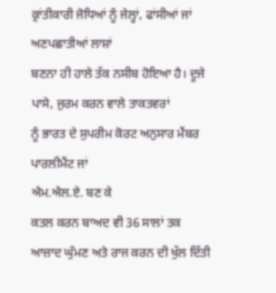ਕ੍ਰਾਂਤੀਕਾਰੀ ਜੋਧਿਆਂ ਨੂੰ ਜੇਲ੍ਹਾਂ, ਫਾਂਸੀਆਂ ਜਾਂ ਅਣਪਛਾਤੀਆਂ ਲਾਸ਼ਾਂ
ਬਣਨਾ ਹੀ ਹਾਲੇ ਤੱਕ ਨਸੀਬ ਹੋਇਆ ਹੈ। ਦੂਜੇ ਪਾਸੇ, ਜੁਰਮ ਕਰਨ ਵਾਲੇ ਤਾਕਤਵਰਾਂ
ਨੂੰ ਭਾਰਤ ਦੇ ਸੁਪਰੀਮ ਕੋਰਟ ਅਨੁਸਾਰ ਮੈਂਬਰ ਪਾਰਲੀਮੈਂਟ ਜਾਂ
ਐਮ.ਐਲ.ਏ. ਬਣ ਕੇ
ਕਤਲ ਕਰਨ ਬਾਅਦ ਵੀ 36 ਸਾਲਾਂ ਤਕ ਆਜ਼ਾਦ ਘੁੰਮਣ ਅਤੇ ਰਾਜ ਕਰਨ ਦੀ ਖੁੱਲ ਦਿੱਤੀ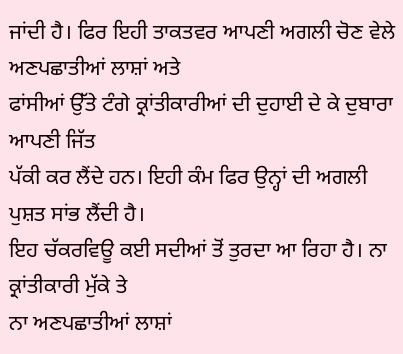ਜਾਂਦੀ ਹੈ। ਫਿਰ ਇਹੀ ਤਾਕਤਵਰ ਆਪਣੀ ਅਗਲੀ ਚੋਣ ਵੇਲੇ ਅਣਪਛਾਤੀਆਂ ਲਾਸ਼ਾਂ ਅਤੇ
ਫਾਂਸੀਆਂ ਉੱਤੇ ਟੰਗੇ ਕ੍ਰਾਂਤੀਕਾਰੀਆਂ ਦੀ ਦੁਹਾਈ ਦੇ ਕੇ ਦੁਬਾਰਾ ਆਪਣੀ ਜਿੱਤ
ਪੱਕੀ ਕਰ ਲੈਂਦੇ ਹਨ। ਇਹੀ ਕੰਮ ਫਿਰ ਉਨ੍ਹਾਂ ਦੀ ਅਗਲੀ ਪੁਸ਼ਤ ਸਾਂਭ ਲੈਂਦੀ ਹੈ।
ਇਹ ਚੱਕਰਵਿਊ ਕਈ ਸਦੀਆਂ ਤੋਂ ਤੁਰਦਾ ਆ ਰਿਹਾ ਹੈ। ਨਾ ਕ੍ਰਾਂਤੀਕਾਰੀ ਮੁੱਕੇ ਤੇ
ਨਾ ਅਣਪਛਾਤੀਆਂ ਲਾਸ਼ਾਂ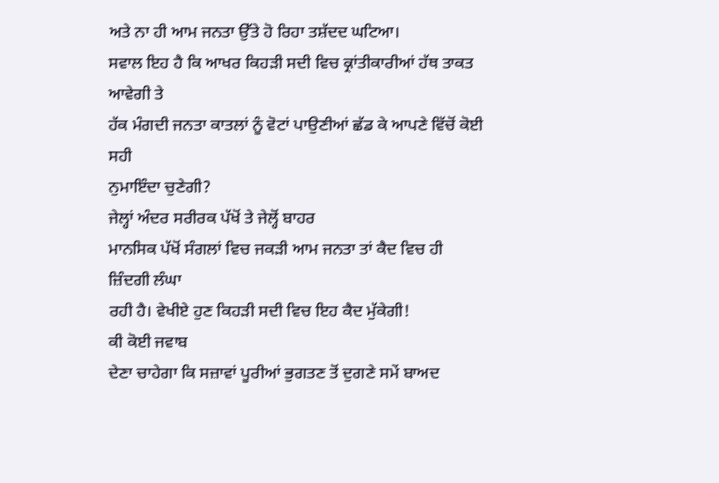ਅਤੇ ਨਾ ਹੀ ਆਮ ਜਨਤਾ ਉੱਤੇ ਹੋ ਰਿਹਾ ਤਸ਼ੱਦਦ ਘਟਿਆ।
ਸਵਾਲ ਇਹ ਹੈ ਕਿ ਆਖਰ ਕਿਹੜੀ ਸਦੀ ਵਿਚ ਕ੍ਰਾਂਤੀਕਾਰੀਆਂ ਹੱਥ ਤਾਕਤ ਆਵੇਗੀ ਤੇ
ਹੱਕ ਮੰਗਦੀ ਜਨਤਾ ਕਾਤਲਾਂ ਨੂੰ ਵੋਟਾਂ ਪਾਉਣੀਆਂ ਛੱਡ ਕੇ ਆਪਣੇ ਵਿੱਚੋਂ ਕੋਈ ਸਹੀ
ਨੁਮਾਇੰਦਾ ਚੁਣੇਗੀ?
ਜੇਲ੍ਹਾਂ ਅੰਦਰ ਸਰੀਰਕ ਪੱਖੋਂ ਤੇ ਜੇਲ੍ਹੋਂ ਬਾਹਰ
ਮਾਨਸਿਕ ਪੱਖੋਂ ਸੰਗਲਾਂ ਵਿਚ ਜਕੜੀ ਆਮ ਜਨਤਾ ਤਾਂ ਕੈਦ ਵਿਚ ਹੀ ਜ਼ਿੰਦਗੀ ਲੰਘਾ
ਰਹੀ ਹੈ। ਵੇਖੀਏ ਹੁਣ ਕਿਹੜੀ ਸਦੀ ਵਿਚ ਇਹ ਕੈਦ ਮੁੱਕੇਗੀ!
ਕੀ ਕੋਈ ਜਵਾਬ
ਦੇਣਾ ਚਾਹੇਗਾ ਕਿ ਸਜ਼ਾਵਾਂ ਪੂਰੀਆਂ ਭੁਗਤਣ ਤੋਂ ਦੁਗਣੇ ਸਮੇਂ ਬਾਅਦ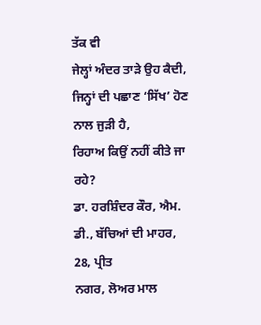ਤੱਕ ਵੀ
ਜੇਲ੍ਹਾਂ ਅੰਦਰ ਤਾੜੇ ਉਹ ਕੈਦੀ, ਜਿਨ੍ਹਾਂ ਦੀ ਪਛਾਣ ‘ਸਿੱਖ’ ਹੋਣ ਨਾਲ ਜੁੜੀ ਹੈ,
ਰਿਹਾਅ ਕਿਉਂ ਨਹੀਂ ਕੀਤੇ ਜਾ ਰਹੇ?
ਡਾ. ਹਰਸ਼ਿੰਦਰ ਕੌਰ, ਐਮ. ਡੀ., ਬੱਚਿਆਂ ਦੀ ਮਾਹਰ, 28, ਪ੍ਰੀਤ
ਨਗਰ, ਲੋਅਰ ਮਾਲ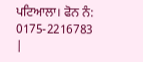ਪਟਿਆਲਾ। ਫੋਨ ਨੰ: 0175-2216783
|